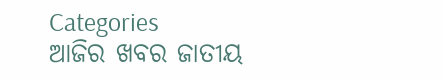Categories
ଆଜିର ଖବର ଜାତୀୟ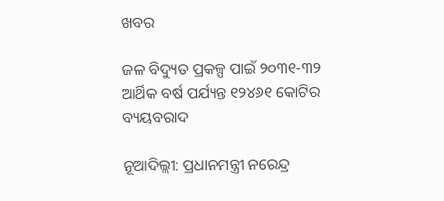ଖବର

ଜଳ ବିଦ୍ୟୁତ ପ୍ରକଳ୍ପ ପାଇଁ ୨୦୩୧-୩୨ ଆର୍ଥିକ ବର୍ଷ ପର୍ଯ୍ୟନ୍ତ ୧୨୪୬୧ କୋଟିର ବ୍ୟୟବରାଦ

ନୂଆଦିଲ୍ଲୀ: ପ୍ରଧାନମନ୍ତ୍ରୀ ନରେନ୍ଦ୍ର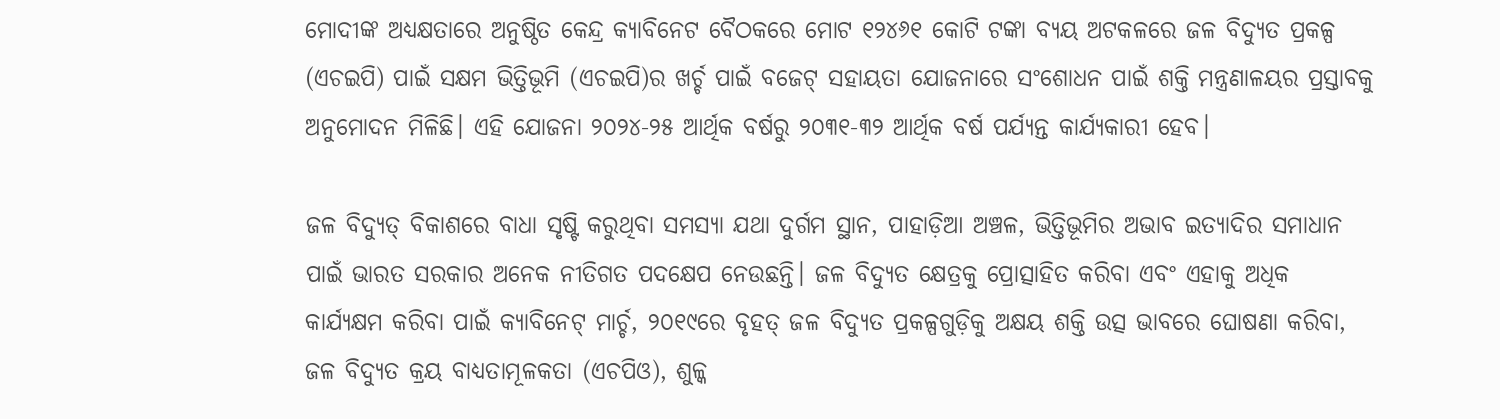ମୋଦୀଙ୍କ ଅଧ୍ୟକ୍ଷତାରେ ଅନୁଷ୍ଠିତ କେନ୍ଦ୍ର କ୍ୟାବିନେଟ ବୈଠକରେ ମୋଟ ୧୨୪୬୧ କୋଟି ଟଙ୍କା ବ୍ୟୟ ଅଟକଳରେ ଜଳ ବିଦ୍ୟୁତ ପ୍ରକଳ୍ପ (ଏଚଇପି) ପାଇଁ ସକ୍ଷମ ଭିତ୍ତିଭୂମି (ଏଚଇପି)ର ଖର୍ଚ୍ଚ ପାଇଁ ବଜେଟ୍ ସହାୟତା ଯୋଜନାରେ ସଂଶୋଧନ ପାଇଁ ଶକ୍ତି ମନ୍ତ୍ରଣାଳୟର ପ୍ରସ୍ତାବକୁ ଅନୁମୋଦନ ମିଳିଛି। ଏହି ଯୋଜନା ୨୦୨୪-୨୫ ଆର୍ଥିକ ବର୍ଷରୁ ୨୦୩୧-୩୨ ଆର୍ଥିକ ବର୍ଷ ପର୍ଯ୍ୟନ୍ତ କାର୍ଯ୍ୟକାରୀ ହେବ।

ଜଳ ବିଦ୍ୟୁତ୍ ବିକାଶରେ ବାଧା ସୃଷ୍ଟି କରୁଥିବା ସମସ୍ୟା ଯଥା ଦୁର୍ଗମ ସ୍ଥାନ, ପାହାଡ଼ିଆ ଅଞ୍ଚଳ, ଭିତ୍ତିଭୂମିର ଅଭାବ ଇତ୍ୟାଦିର ସମାଧାନ ପାଇଁ ଭାରତ ସରକାର ଅନେକ ନୀତିଗତ ପଦକ୍ଷେପ ନେଉଛନ୍ତି। ଜଳ ବିଦ୍ୟୁତ କ୍ଷେତ୍ରକୁ ପ୍ରୋତ୍ସାହିତ କରିବା ଏବଂ ଏହାକୁ ଅଧିକ କାର୍ଯ୍ୟକ୍ଷମ କରିବା ପାଇଁ କ୍ୟାବିନେଟ୍ ମାର୍ଚ୍ଚ, ୨୦୧୯ରେ ବୃହତ୍ ଜଳ ବିଦ୍ୟୁତ ପ୍ରକଳ୍ପଗୁଡ଼ିକୁ ଅକ୍ଷୟ ଶକ୍ତି ଉତ୍ସ ଭାବରେ ଘୋଷଣା କରିବା, ଜଳ ବିଦ୍ୟୁତ କ୍ରୟ ବାଧ୍ୟତାମୂଳକତା (ଏଚପିଓ), ଶୁଳ୍କ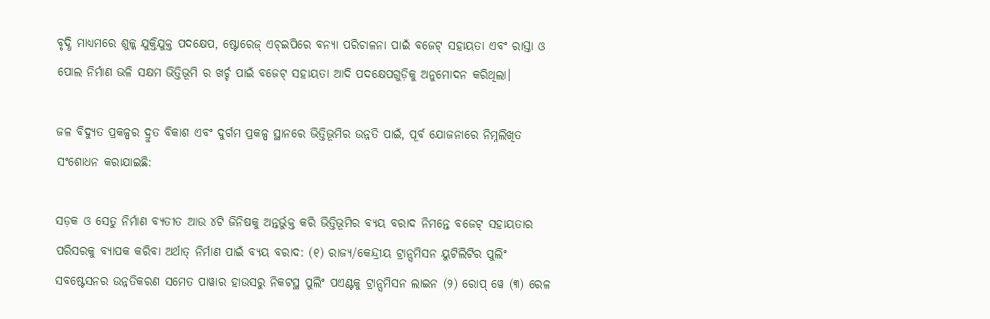ବୃଦ୍ଧି ମାଧ୍ୟମରେ ଶୁଳ୍କ ଯୁକ୍ତିଯୁକ୍ତ ପଦକ୍ଷେପ, ଷ୍ଟୋରେଜ୍ ଏଚ୍ଇପିରେ ବନ୍ୟା ପରିଚାଳନା ପାଇଁ ବଜେଟ୍ ସହାୟତା ଏବଂ ରାସ୍ତା ଓ ପୋଲ ନିର୍ମାଣ ଭଳି ସକ୍ଷମ ଭିତ୍ତିଭୂମି ର ଖର୍ଚ୍ଚ ପାଇଁ ବଜେଟ୍ ସହାୟତା ଆଦି ପଦକ୍ଷେପଗୁଡ଼ିକୁ ଅନୁମୋଦନ କରିଥିଲା।

ଜଳ ବିଦ୍ୟୁତ ପ୍ରକଳ୍ପର ଦ୍ରୁତ ବିକାଶ ଏବଂ ଦୁର୍ଗମ ପ୍ରକଳ୍ପ ସ୍ଥାନରେ ଭିତ୍ତିଭୂମିର ଉନ୍ନତି ପାଇଁ, ପୂର୍ବ ଯୋଜନାରେ ନିମ୍ନଲିଖିତ ସଂଶୋଧନ କରାଯାଇଛି:

ସଡ଼କ ଓ ସେତୁ ନିର୍ମାଣ ବ୍ୟତୀତ ଆଉ ୪ଟି ଜିନିଷକୁ ଅନ୍ତର୍ଭୁକ୍ତ କରି ଭିତ୍ତିଭୂମିର ବ୍ୟୟ ବରାଦ ନିମନ୍ତେ ବଜେଟ୍ ସହାୟତାର ପରିସରକୁ ବ୍ୟାପକ କରିବା ଅର୍ଥାତ୍ ନିର୍ମାଣ ପାଇଁ ବ୍ୟୟ ବରାଦ: (୧) ରାଜ୍ୟ/କେନ୍ଦ୍ରୀୟ ଟ୍ରାନ୍ସମିସନ ୟୁଟିଲିଟିର ପୁଲିଂ ସବଷ୍ଟେସନର ଉନ୍ନତିକରଣ ସମେତ ପାୱାର ହାଉସରୁ ନିକଟସ୍ଥ ପୁଲିଂ ପଏଣ୍ଟକୁ ଟ୍ରାନ୍ସମିସନ ଲାଇନ (୨) ରୋପ୍ ୱେ (୩) ରେଳ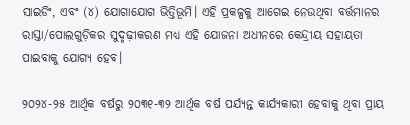ସାଇଡିଂ, ଏବଂ (୪) ଯୋଗାଯୋଗ ଭିତ୍ତିଭୂମି। ଏହି ପ୍ରକଳ୍ପକୁ ଆଗେଇ ନେଉଥିବା ବର୍ତ୍ତମାନର ରାସ୍ତା/ପୋଲଗୁଡ଼ିକର ସୁଦୃଢ଼ୀକରଣ ମଧ୍ୟ ଏହି ଯୋଜନା ଅଧୀନରେ କେନ୍ଦ୍ରୀୟ ସହାୟତା ପାଇବାକୁ ଯୋଗ୍ୟ ହେବ।

୨୦୨୪-୨୫ ଆର୍ଥିକ ବର୍ଷରୁ ୨୦୩୧-୩୨ ଆର୍ଥିକ ବର୍ଷ ପର୍ଯ୍ୟନ୍ତ କାର୍ଯ୍ୟକାରୀ ହେବାକୁ ଥିବା ପ୍ରାୟ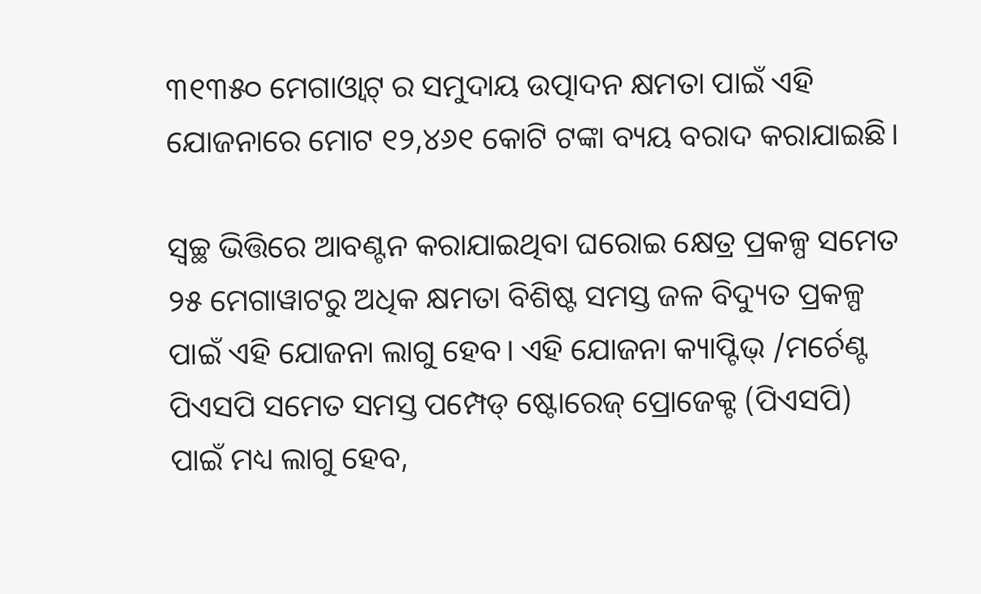୩୧୩୫୦ ମେଗାଓ୍ଵାଟ୍ ର ସମୁଦାୟ ଉତ୍ପାଦନ କ୍ଷମତା ପାଇଁ ଏହି ଯୋଜନାରେ ମୋଟ ୧୨,୪୬୧ କୋଟି ଟଙ୍କା ବ୍ୟୟ ବରାଦ କରାଯାଇଛି।

ସ୍ୱଚ୍ଛ ଭିତ୍ତିରେ ଆବଣ୍ଟନ କରାଯାଇଥିବା ଘରୋଇ କ୍ଷେତ୍ର ପ୍ରକଳ୍ପ ସମେତ ୨୫ ମେଗାୱାଟରୁ ଅଧିକ କ୍ଷମତା ବିଶିଷ୍ଟ ସମସ୍ତ ଜଳ ବିଦ୍ୟୁତ ପ୍ରକଳ୍ପ ପାଇଁ ଏହି ଯୋଜନା ଲାଗୁ ହେବ। ଏହି ଯୋଜନା କ୍ୟାପ୍ଟିଭ୍ /ମର୍ଚେଣ୍ଟ ପିଏସପି ସମେତ ସମସ୍ତ ପମ୍ପେଡ୍ ଷ୍ଟୋରେଜ୍ ପ୍ରୋଜେକ୍ଟ (ପିଏସପି) ପାଇଁ ମଧ୍ୟ ଲାଗୁ ହେବ,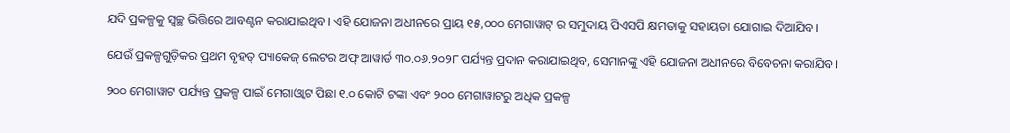ଯଦି ପ୍ରକଳ୍ପକୁ ସ୍ୱଚ୍ଛ ଭିତ୍ତିରେ ଆବଣ୍ଟନ କରାଯାଇଥିବ। ଏହି ଯୋଜନା ଅଧୀନରେ ପ୍ରାୟ ୧୫,୦୦୦ ମେଗାୱାଟ୍ ର ସମୁଦାୟ ପିଏସପି କ୍ଷମତାକୁ ସହାୟତା ଯୋଗାଇ ଦିଆଯିବ।

ଯେଉଁ ପ୍ରକଳ୍ପଗୁଡ଼ିକର ପ୍ରଥମ ବୃହତ୍ ପ୍ୟାକେଜ୍ ଲେଟର ଅଫ୍ ଆୱାର୍ଡ ୩୦.୦୬.୨୦୨୮ ପର୍ଯ୍ୟନ୍ତ ପ୍ରଦାନ କରାଯାଇଥିବ, ସେମାନଙ୍କୁ ଏହି ଯୋଜନା ଅଧୀନରେ ବିବେଚନା କରାଯିବ।

୨୦୦ ମେଗାୱାଟ ପର୍ଯ୍ୟନ୍ତ ପ୍ରକଳ୍ପ ପାଇଁ ମେଗାଓ୍ବାଟ ପିଛା ୧.୦ କୋଟି ଟଙ୍କା ଏବଂ ୨୦୦ ମେଗାୱାଟରୁ ଅଧିକ ପ୍ରକଳ୍ପ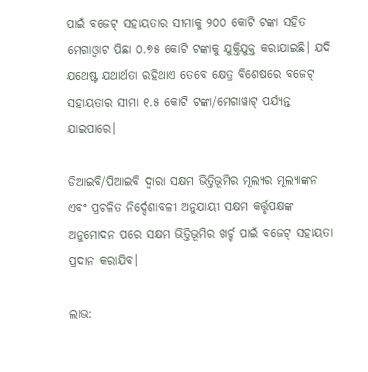ପାଇଁ ବଜେଟ୍ ସହାୟତାର ସୀମାକୁ ୨୦୦ କୋଟି ଟଙ୍କା ସହିତ ମେଗାଓ୍ବାଟ ପିଛା ୦.୭୫ କୋଟି ଟଙ୍କାକୁ ଯୁକ୍ତିଯୁକ୍ତ କରାଯାଇଛି। ଯଦି ଯଥେଷ୍ଟ ଯଥାର୍ଥତା ରହିଥାଏ ତେବେ କ୍ଷେତ୍ର ବିଶେଷରେ ବଜେଟ୍ ସହାୟତାର ସୀମା ୧.୫ କୋଟି ଟଙ୍କା/ମେଗାୱାଟ୍ ପର୍ଯ୍ୟନ୍ତ ଯାଇପାରେ।

ଡିଆଇବି/ପିଆଇବି ଦ୍ୱାରା ସକ୍ଷମ ଭିତ୍ତିଭୂମିର ମୂଲ୍ୟର ମୂଲ୍ୟାଙ୍କନ ଏବଂ ପ୍ରଚଳିତ ନିର୍ଦ୍ଦେଶାବଳୀ ଅନୁଯାୟୀ ସକ୍ଷମ କର୍ତ୍ତୃପକ୍ଷଙ୍କ ଅନୁମୋଦନ ପରେ ସକ୍ଷମ ଭିତ୍ତିଭୂମିର ଖର୍ଚ୍ଚ ପାଇଁ ବଜେଟ୍ ସହାୟତା ପ୍ରଦାନ କରାଯିବ।

ଲାଭ: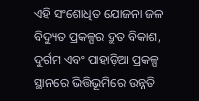ଏହି ସଂଶୋଧିତ ଯୋଜନା ଜଳ ବିଦ୍ୟୁତ ପ୍ରକଳ୍ପର ଦ୍ରୁତ ବିକାଶ, ଦୁର୍ଗମ ଏବଂ ପାହାଡ଼ିଆ ପ୍ରକଳ୍ପ ସ୍ଥାନରେ ଭିତ୍ତିଭୂମିରେ ଉନ୍ନତି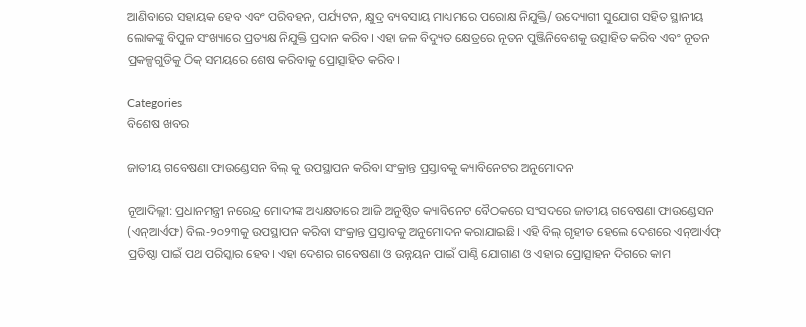ଆଣିବାରେ ସହାୟକ ହେବ ଏବଂ ପରିବହନ, ପର୍ଯ୍ୟଟନ, କ୍ଷୁଦ୍ର ବ୍ୟବସାୟ ମାଧ୍ୟମରେ ପରୋକ୍ଷ ନିଯୁକ୍ତି/ ଉଦ୍ୟୋଗୀ ସୁଯୋଗ ସହିତ ସ୍ଥାନୀୟ ଲୋକଙ୍କୁ ବିପୁଳ ସଂଖ୍ୟାରେ ପ୍ରତ୍ୟକ୍ଷ ନିଯୁକ୍ତି ପ୍ରଦାନ କରିବ। ଏହା ଜଳ ବିଦ୍ୟୁତ କ୍ଷେତ୍ରରେ ନୂତନ ପୁଞ୍ଜିନିବେଶକୁ ଉତ୍ସାହିତ କରିବ ଏବଂ ନୂତନ ପ୍ରକଳ୍ପଗୁଡିକୁ ଠିକ୍ ସମୟରେ ଶେଷ କରିବାକୁ ପ୍ରୋତ୍ସାହିତ କରିବ।

Categories
ବିଶେଷ ଖବର

ଜାତୀୟ ଗବେଷଣା ଫାଉଣ୍ଡେସନ ବିଲ୍ କୁ ଉପସ୍ଥାପନ କରିବା ସଂକ୍ରାନ୍ତ ପ୍ରସ୍ତାବକୁ କ୍ୟାବିନେଟର ଅନୁମୋଦନ

ନୂଆଦିଲ୍ଲୀ: ପ୍ରଧାନମନ୍ତ୍ରୀ ନରେନ୍ଦ୍ର ମୋଦୀଙ୍କ ଅଧ୍ୟକ୍ଷତାରେ ଆଜି ଅନୁଷ୍ଠିତ କ୍ୟାବିନେଟ ବୈଠକରେ ସଂସଦରେ ଜାତୀୟ ଗବେଷଣା ଫାଉଣ୍ଡେସନ (ଏନ୍ଆର୍ଏଫ) ବିଲ-୨୦୨୩କୁ ଉପସ୍ଥାପନ କରିବା ସଂକ୍ରାନ୍ତ ପ୍ରସ୍ତାବକୁ ଅନୁମୋଦନ କରାଯାଇଛି। ଏହି ବିଲ୍ ଗୃହୀତ ହେଲେ ଦେଶରେ ଏନ୍ଆର୍ଏଫ୍ ପ୍ରତିଷ୍ଠା ପାଇଁ ପଥ ପରିସ୍କାର ହେବ। ଏହା ଦେଶର ଗବେଷଣା ଓ ଉନ୍ନୟନ ପାଇଁ ପାଣ୍ଠି ଯୋଗାଣ ଓ ଏହାର ପ୍ରୋତ୍ସାହନ ଦିଗରେ କାମ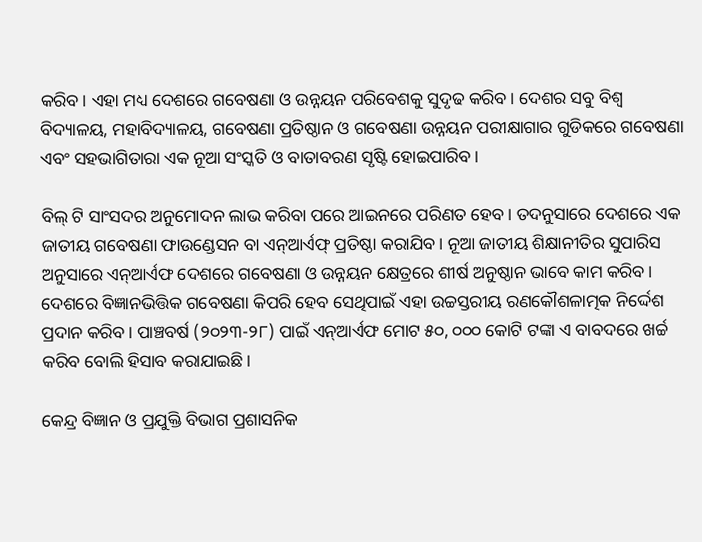କରିବ। ଏହା ମଧ୍ୟ ଦେଶରେ ଗବେଷଣା ଓ ଉନ୍ନୟନ ପରିବେଶକୁ ସୁଦୃଢ କରିବ। ଦେଶର ସବୁ ବିଶ୍ୱ ବିଦ୍ୟାଳୟ, ମହାବିଦ୍ୟାଳୟ, ଗବେଷଣା ପ୍ରତିଷ୍ଠାନ ଓ ଗବେଷଣା ଉନ୍ନୟନ ପରୀକ୍ଷାଗାର ଗୁଡିକରେ ଗବେଷଣା ଏବଂ ସହଭାଗିତାରା ଏକ ନୂଆ ସଂସ୍କତି ଓ ବାତାବରଣ ସୃଷ୍ଟି ହୋଇପାରିବ।

ବିଲ୍ ଟି ସାଂସଦର ଅନୁମୋଦନ ଲାଭ କରିବା ପରେ ଆଇନରେ ପରିଣତ ହେବ। ତଦନୁସାରେ ଦେଶରେ ଏକ ଜାତୀୟ ଗବେଷଣା ଫାଉଣ୍ଡେସନ ବା ଏନ୍ଆର୍ଏଫ୍ ପ୍ରତିଷ୍ଠା କରାଯିବ। ନୂଆ ଜାତୀୟ ଶିକ୍ଷାନୀତିର ସୁପାରିସ ଅନୁସାରେ ଏନ୍ଆର୍ଏଫ ଦେଶରେ ଗବେଷଣା ଓ ଉନ୍ନୟନ କ୍ଷେତ୍ରରେ ଶୀର୍ଷ ଅନୁଷ୍ଠାନ ଭାବେ କାମ କରିବ। ଦେଶରେ ବିଜ୍ଞାନଭିତ୍ତିକ ଗବେଷଣା କିପରି ହେବ ସେଥିପାଇଁ ଏହା ଉଚ୍ଚସ୍ତରୀୟ ରଣକୌଶଳାତ୍ମକ ନିର୍ଦ୍ଦେଶ ପ୍ରଦାନ କରିବ। ପାଞ୍ଚବର୍ଷ (୨୦୨୩-୨୮) ପାଇଁ ଏନ୍ଆର୍ଏଫ ମୋଟ ୫୦, ୦୦୦ କୋଟି ଟଙ୍କା ଏ ବାବଦରେ ଖର୍ଚ୍ଚ କରିବ ବୋଲି ହିସାବ କରାଯାଇଛି।

କେନ୍ଦ୍ର ବିଜ୍ଞାନ ଓ ପ୍ରଯୁକ୍ତି ବିଭାଗ ପ୍ରଶାସନିକ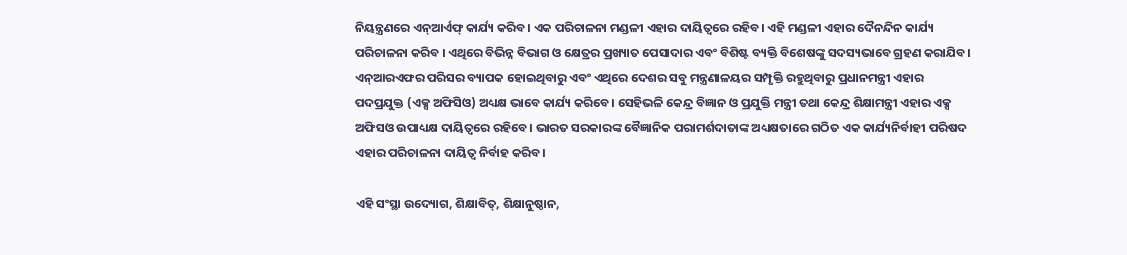ନିୟନ୍ତ୍ରଣରେ ଏନ୍ଆର୍ଏଫ୍ କାର୍ଯ୍ୟ କରିବ। ଏକ ପରିଚାଳନା ମଣ୍ଡଳୀ ଏହାର ଦାୟିତ୍ୱରେ ରହିବ। ଏହି ମଣ୍ଡଳୀ ଏହାର ଦୈନନ୍ଦିନ କାର୍ଯ୍ୟ ପରିଚାଳନା କରିବ । ଏଥିରେ ବିଭିନ୍ନ ବିଭାଗ ଓ କ୍ଷେତ୍ରର ପ୍ରଖ୍ୟାତ ପେସାଦାର ଏବଂ ବିଶିଷ୍ଟ ବ୍ୟକ୍ତି ବିଶେଷଙ୍କୁ ସଦସ୍ୟଭାବେ ଗ୍ରହଣ କରାଯିବ। ଏନ୍ଆରଏଫର ପରିସର ବ୍ୟାପକ ହୋଇଥିବାରୁ ଏବଂ ଏଥିରେ ଦେଶର ସବୁ ମନ୍ତ୍ରଣାଳୟର ସମ୍ପୃକ୍ତି ରହୁଥିବାରୁ ପ୍ରଧାନମନ୍ତ୍ରୀ ଏହାର ପଦପ୍ରଯୁକ୍ତ (ଏକ୍ସ ଅଫିସିଓ) ଅଧ୍ୟକ୍ଷ ଭାବେ କାର୍ଯ୍ୟ କରିବେ। ସେହିଭଳି କେନ୍ଦ୍ର ବିଜ୍ଞାନ ଓ ପ୍ରଯୁକ୍ତି ମନ୍ତ୍ରୀ ତଥା କେନ୍ଦ୍ର ଶିକ୍ଷାମନ୍ତ୍ରୀ ଏହାର ଏକ୍ସ ଅଫିସଓ ଉପାଧ୍ୟକ୍ଷ ଦାୟିତ୍ୱରେ ରହିବେ। ଭାରତ ସରକାରଙ୍କ ବୈଜ୍ଞାନିକ ପରାମର୍ଶଦାତାଙ୍କ ଅଧ୍ୟକ୍ଷତାରେ ଗଠିତ ଏକ କାର୍ଯ୍ୟନିର୍ବାହୀ ପରିଷଦ ଏହାର ପରିଚାଳନା ଦାୟିତ୍ୱ ନିର୍ବାହ କରିବ।

ଏହି ସଂସ୍ଥା ଉଦ୍ୟୋଗ, ଶିକ୍ଷାବିତ୍, ଶିକ୍ଷାନୁଷ୍ଠାନ,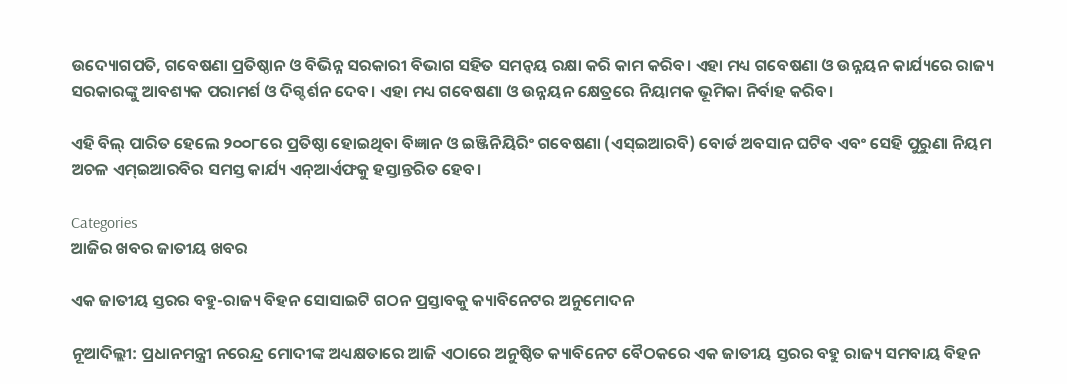ଉଦ୍ୟୋଗପତି, ଗବେଷଣା ପ୍ରତିଷ୍ଠାନ ଓ ବିଭିନ୍ନ ସରକାରୀ ବିଭାଗ ସହିତ ସମନ୍ୱୟ ରକ୍ଷା କରି କାମ କରିବ। ଏହା ମଧ୍ୟ ଗବେଷଣା ଓ ଉନ୍ନୟନ କାର୍ଯ୍ୟରେ ରାଜ୍ୟ ସରକାରଙ୍କୁ ଆବଶ୍ୟକ ପରାମର୍ଶ ଓ ଦିଗ୍ଦର୍ଶନ ଦେବ। ଏହା ମଧ୍ୟ ଗବେଷଣା ଓ ଉନ୍ନୟନ କ୍ଷେତ୍ରରେ ନିୟାମକ ଭୂମିକା ନିର୍ବାହ କରିବ।

ଏହି ବିଲ୍ ପାରିତ ହେଲେ ୨୦୦୮ରେ ପ୍ରତିଷ୍ଠା ହୋଇଥିବା ବିଜ୍ଞାନ ଓ ଇଞ୍ଜିନିୟିରିଂ ଗବେଷଣା (ଏସ୍ଇଆରବି) ବୋର୍ଡ ଅବସାନ ଘଟିବ ଏବଂ ସେହି ପୁରୁଣା ନିୟମ ଅଚଳ ଏମ୍ଇଆରବିର ସମସ୍ତ କାର୍ଯ୍ୟ ଏନ୍ଆର୍ଏଫକୁ ହସ୍ତାନ୍ତରିତ ହେବ।

Categories
ଆଜିର ଖବର ଜାତୀୟ ଖବର

ଏକ ଜାତୀୟ ସ୍ତରର ବହୁ-ରାଜ୍ୟ ବିହନ ସୋସାଇଟି ଗଠନ ପ୍ରସ୍ତାବକୁ କ୍ୟାବିନେଟର ଅନୁମୋଦନ

ନୂଆଦିଲ୍ଲୀ: ପ୍ରଧାନମନ୍ତ୍ରୀ ନରେନ୍ଦ୍ର ମୋଦୀଙ୍କ ଅଧ୍ୟକ୍ଷତାରେ ଆଜି ଏଠାରେ ଅନୁଷ୍ଠିତ କ୍ୟାବିନେଟ ବୈଠକରେ ଏକ ଜାତୀୟ ସ୍ତରର ବହୁ ରାଜ୍ୟ ସମବାୟ ବିହନ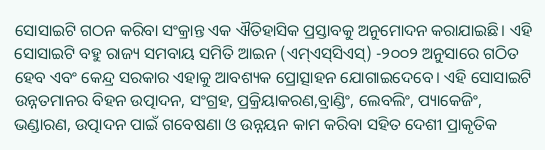ସୋସାଇଟି ଗଠନ କରିବା ସଂକ୍ରାନ୍ତ ଏକ ଐତିହାସିକ ପ୍ରସ୍ତାବକୁ ଅନୁମୋଦନ କରାଯାଇଛି। ଏହି ସୋସାଇଟି ବହୁ ରାଜ୍ୟ ସମବାୟ ସମିତି ଆଇନ (ଏମ୍‌ଏସ୍‌ସିଏସ୍‌) -୨୦୦୨ ଅନୁସାରେ ଗଠିତ ହେବ ଏବଂ କେନ୍ଦ୍ର ସରକାର ଏହାକୁ ଆବଶ୍ୟକ ପ୍ରୋତ୍ସାହନ ଯୋଗାଇଦେବେ। ଏହି ସୋସାଇଟି ଉନ୍ନତମାନର ବିହନ ଉତ୍ପାଦନ, ସଂଗ୍ରହ, ପ୍ରକ୍ରିୟାକରଣ,ବ୍ରାଣ୍ଡିଂ, ଲେବଲିଂ, ପ୍ୟାକେଜିଂ, ଭଣ୍ଡାରଣ, ଉତ୍ପାଦନ ପାଇଁ ଗବେଷଣା ଓ ଉନ୍ନୟନ କାମ କରିବା ସହିତ ଦେଶୀ ପ୍ରାକୃତିକ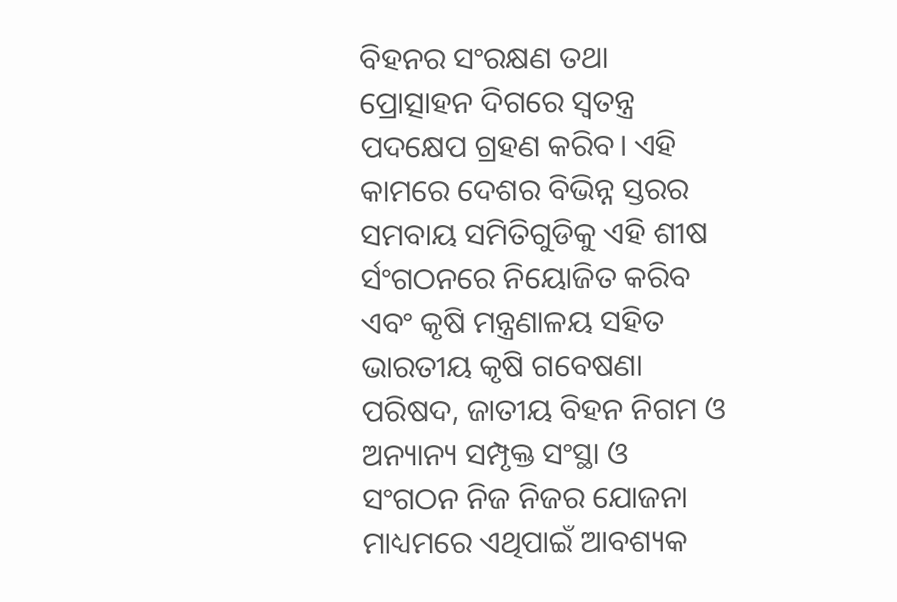ବିହନର ସଂରକ୍ଷଣ ତଥା ପ୍ରୋତ୍ସାହନ ଦିଗରେ ସ୍ୱତନ୍ତ୍ର ପଦକ୍ଷେପ ଗ୍ରହଣ କରିବ। ଏହି କାମରେ ଦେଶର ବିଭିନ୍ନ ସ୍ତରର ସମବାୟ ସମିତିଗୁଡିକୁ ଏହି ଶୀଷ ର୍ସଂଗଠନରେ ନିୟୋଜିତ କରିବ ଏବଂ କୃଷି ମନ୍ତ୍ରଣାଳୟ ସହିତ ଭାରତୀୟ କୃଷି ଗବେଷଣା ପରିଷଦ, ଜାତୀୟ ବିହନ ନିଗମ ଓ ଅନ୍ୟାନ୍ୟ ସମ୍ପୃକ୍ତ ସଂସ୍ଥା ଓ ସଂଗଠନ ନିଜ ନିଜର ଯୋଜନା ମାଧ୍ୟମରେ ଏଥିପାଇଁ ଆବଶ୍ୟକ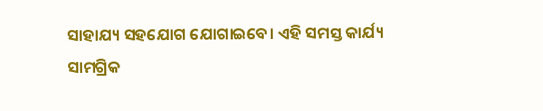ସାହାଯ୍ୟ ସହଯୋଗ ଯୋଗାଇବେ। ଏହି ସମସ୍ତ କାର୍ଯ୍ୟ ସାମଗ୍ରିକ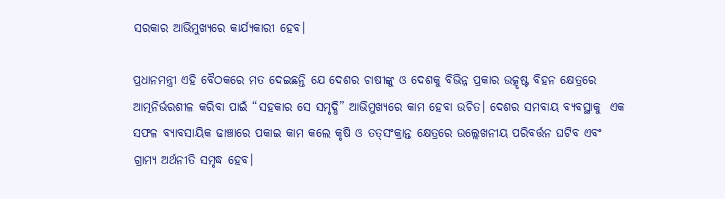ସରକାର ଆଭିମୁଖ୍ୟରେ କାର୍ଯ୍ୟକାରୀ ହେବ।

ପ୍ରଧାନମନ୍ତ୍ରୀ ଏହି ବୈଠକରେ ମତ ଦେଇଛନ୍ତି ଯେ ଦେଶର ଚାଷୀଙ୍କୁ ଓ ଦେଶକୁ ବିଭିନ୍ନ ପ୍ରକାର ଉତ୍କୃଷ୍ଟ ବିହନ କ୍ଷେତ୍ରରେ ଆତ୍ମନିର୍ଭରଶୀଳ କରିବା ପାଇଁ “ସହକାର ସେ ସମୃଦ୍ଧି” ଆଭିମୁଖ୍ୟରେ କାମ ହେବା ଉଚିତ। ଦେଶର ସମବାୟ ବ୍ୟବସ୍ଥାକୁ  ଏକ ସଫଳ ବ୍ୟାବସାୟିକ ଢାଞ୍ଚାରେ ପକାଇ କାମ କଲେ କୃଷି ଓ ତତ୍‌ସଂକ୍ରାନ୍ତ କ୍ଷେତ୍ରରେ ଉଲ୍ଲେଖନୀୟ ପରିବର୍ତ୍ତନ ଘଟିବ ଏବଂ ଗ୍ରାମ୍ୟ ଅର୍ଥନୀତି ସମୃଦ୍ଧ ହେବ।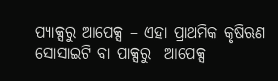ପ୍ୟାକ୍ସରୁ ଆପେକ୍ସ – ଏହା ପ୍ରାଥମିକ କୃଷିଋଣ ସୋସାଇଟି ବା ପାକ୍ସରୁ  ଆପେକ୍ସ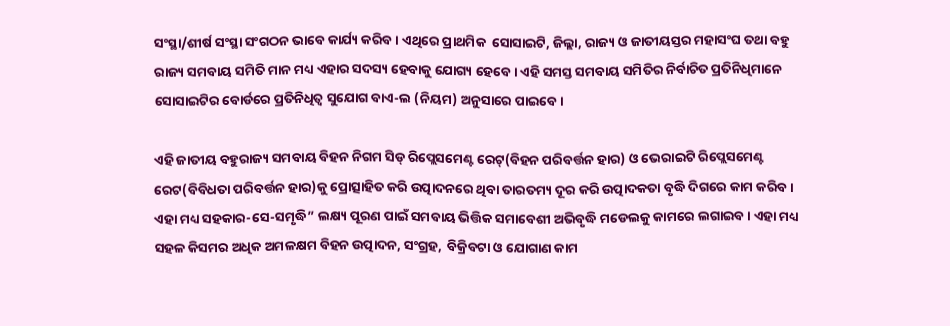ସଂସ୍ଥା/ଶୀର୍ଷ ସଂସ୍ଥା ସଂଗଠନ ଭାବେ କାର୍ଯ୍ୟ କରିବ। ଏଥିରେ ପ୍ରାଥମିକ  ସୋସାଇଟି, ଜିଲ୍ଲା, ରାଜ୍ୟ ଓ ଜାତୀୟସ୍ତର ମହାସଂଘ ତଥା ବହୁ ରାଜ୍ୟ ସମବାୟ ସମିତି ମାନ ମଧ୍ୟ ଏହାର ସଦସ୍ୟ ହେବାକୁ ଯୋଗ୍ୟ ହେବେ। ଏହି ସମସ୍ତ ସମବାୟ ସମିତିର ନିର୍ବାଚିତ ପ୍ରତିନିଧିମାନେ ସୋସାଇଟିର ବୋର୍ଡରେ ପ୍ରତିନିଧିତ୍ୱ ସୁଯୋଗ ବାଏ-ଲ (ନିୟମ) ଅନୁସାରେ ପାଇବେ।

ଏହି ଜାତୀୟ ବହୁରାଜ୍ୟ ସମବାୟ ବିହନ ନିଗମ ସିଡ୍ ରିପ୍ଲେସମେଣ୍ଟ ରେଟ୍‌(ବିହନ ପରିବର୍ତ୍ତନ ହାର) ଓ ଭେରାଇଟି ରିପ୍ଲେସମେଣ୍ଟ ରେଟ(ବିବିଧତା ପରିବର୍ତ୍ତନ ହାର)କୁ ପ୍ରୋତ୍ସାହିତ କରି ଉତ୍ପାଦନରେ ଥିବା ତାରତମ୍ୟ ଦୂର କରି ଉତ୍ପାଦକତା ବୃଦ୍ଧି ଦିଗରେ କାମ କରିବ। ଏହା ମଧ୍ୟ ସହକାର-ସେ-ସମୃଦ୍ଧି” ଲକ୍ଷ୍ୟ ପୂରଣ ପାଇଁ ସମବାୟ ଭିତ୍ତିକ ସମାବେଶୀ ଅଭିବୃଦ୍ଧି ମଡେଲକୁ କାମରେ ଲଗାଇବ। ଏହା ମଧ୍ୟ ସହଳ କିସମର ଅଧିକ ଅମଳକ୍ଷମ ବିହନ ଉତ୍ପାଦନ, ସଂଗ୍ରହ,  ବିକ୍ରିବଟା ଓ ଯୋଗାଣ କାମ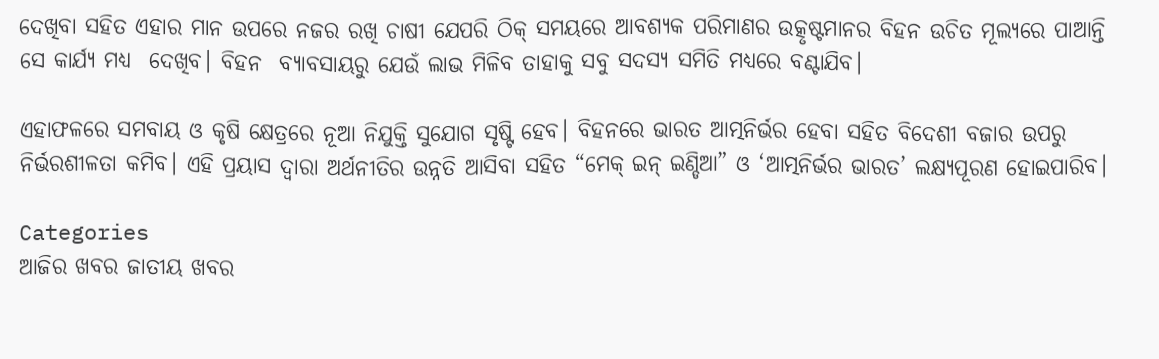ଦେଖିବା ସହିତ ଏହାର ମାନ ଉପରେ ନଜର ରଖି ଚାଷୀ ଯେପରି ଠିକ୍ ସମୟରେ ଆବଶ୍ୟକ ପରିମାଣର ଉତ୍କୃଷ୍ଟମାନର ବିହନ ଉଚିତ ମୂଲ୍ୟରେ ପାଆନ୍ତି ସେ କାର୍ଯ୍ୟ ମଧ୍ୟ  ଦେଖିବ। ବିହନ  ବ୍ୟାବସାୟରୁ ଯେଉଁ ଲାଭ ମିଳିବ ତାହାକୁ ସବୁ ସଦସ୍ୟ ସମିତି ମଧ୍ୟରେ ବଣ୍ଟାଯିବ।

ଏହାଫଳରେ ସମବାୟ ଓ କୃଷି କ୍ଷେତ୍ରରେ ନୂଆ ନିଯୁକ୍ତି ସୁଯୋଗ ସୃଷ୍ଟି ହେବ। ବିହନରେ ଭାରତ ଆତ୍ମନିର୍ଭର ହେବା ସହିତ ବିଦେଶୀ ବଜାର ଉପରୁ ନିର୍ଭରଶୀଳତା କମିବ। ଏହି ପ୍ରୟାସ ଦ୍ୱାରା ଅର୍ଥନୀତିର ଉନ୍ନତି ଆସିବା ସହିତ “ମେକ୍ ଇନ୍ ଇଣ୍ଡିଆ” ଓ ‘ଆତ୍ମନିର୍ଭର ଭାରତ’ ଲକ୍ଷ୍ୟପୂରଣ ହୋଇପାରିବ।

Categories
ଆଜିର ଖବର ଜାତୀୟ ଖବର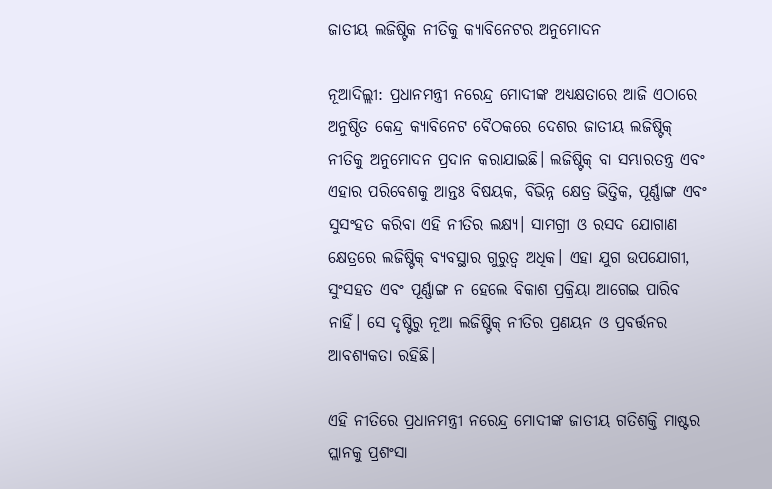ଜାତୀୟ ଲଜିଷ୍ଟିକ ନୀତିକୁ କ୍ୟାବିନେଟର ଅନୁମୋଦନ

ନୂଆଦିଲ୍ଲୀ: ପ୍ରଧାନମନ୍ତ୍ରୀ ନରେନ୍ଦ୍ର ମୋଦୀଙ୍କ ଅଧ୍ୟକ୍ଷତାରେ ଆଜି ଏଠାରେ ଅନୁଷ୍ଠିତ କେନ୍ଦ୍ର କ୍ୟାବିନେଟ ବୈଠକରେ ଦେଶର ଜାତୀୟ ଲଜିଷ୍ଟିକ୍ ନୀତିକୁ ଅନୁମୋଦନ ପ୍ରଦାନ କରାଯାଇଛି। ଲଜିଷ୍ଟିକ୍ ବା ସମ୍ଭାରତନ୍ତ୍ର ଏବଂ ଏହାର ପରିବେଶକୁ ଆନ୍ତଃ ବିଷୟକ, ବିଭିନ୍ନ କ୍ଷେତ୍ର ଭିତ୍ତିକ, ପୂର୍ଣ୍ଣାଙ୍ଗ ଏବଂ ସୁସଂହତ କରିବା ଏହି ନୀତିର ଲକ୍ଷ୍ୟ। ସାମଗ୍ରୀ ଓ ରସଦ ଯୋଗାଣ କ୍ଷେତ୍ରରେ ଲଜିଷ୍ଟିକ୍ ବ୍ୟବସ୍ଥାର ଗୁରୁତ୍ୱ ଅଧିକ। ଏହା ଯୁଗ ଉପଯୋଗୀ, ସୁଂସହତ ଏବଂ ପୂର୍ଣ୍ଣାଙ୍ଗ ନ ହେଲେ ବିକାଶ ପ୍ରକ୍ରିୟା ଆଗେଇ ପାରିବ ନାହିଁ। ସେ ଦୃଷ୍ଟିରୁ ନୂଆ ଲଜିଷ୍ଟିକ୍ ନୀତିର ପ୍ରଣୟନ ଓ ପ୍ରବର୍ତ୍ତନର ଆବଶ୍ୟକତା ରହିଛି।

ଏହି ନୀତିରେ ପ୍ରଧାନମନ୍ତ୍ରୀ ନରେନ୍ଦ୍ର ମୋଦୀଙ୍କ ଜାତୀୟ ଗତିଶକ୍ତି ମାଷ୍ଟର ପ୍ଲାନକୁ ପ୍ରଶଂସା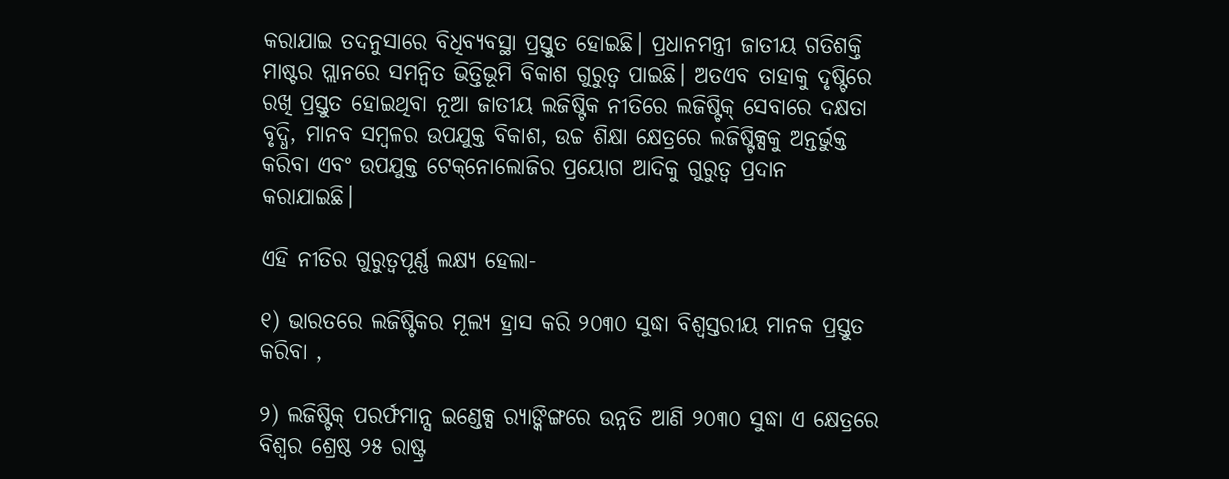କରାଯାଇ ତଦନୁସାରେ ବିଧିବ୍ୟବସ୍ଥା ପ୍ରସ୍ତୁତ ହୋଇଛି। ପ୍ରଧାନମନ୍ତ୍ରୀ ଜାତୀୟ ଗତିଶକ୍ତି ମାଷ୍ଟର ପ୍ଲାନରେ ସମନ୍ୱିତ ଭିତ୍ତିଭୂମି ବିକାଶ ଗୁରୁତ୍ୱ ପାଇଛି। ଅତଏବ ତାହାକୁ ଦୃଷ୍ଟିରେ ରଖି ପ୍ରସ୍ତୁତ ହୋଇଥିବା ନୂଆ ଜାତୀୟ ଲଜିଷ୍ଟିକ ନୀତିରେ ଲଜିଷ୍ଟିକ୍ ସେବାରେ ଦକ୍ଷତା ବୃଦ୍ଧି, ମାନବ ସମ୍ବଳର ଉପଯୁକ୍ତ ବିକାଶ, ଉଚ୍ଚ ଶିକ୍ଷା କ୍ଷେତ୍ରରେ ଲଜିଷ୍ଟିକ୍ସକୁ ଅନ୍ତର୍ଭୁକ୍ତ କରିବା ଏବଂ ଉପଯୁକ୍ତ ଟେକ୍‌ନୋଲୋଜିର ପ୍ରୟୋଗ ଆଦିକୁ ଗୁରୁତ୍ୱ ପ୍ରଦାନ କରାଯାଇଛି।

ଏହି ନୀତିର ଗୁରୁତ୍ୱପୂର୍ଣ୍ଣ ଲକ୍ଷ୍ୟ ହେଲା-

୧) ଭାରତରେ ଲଜିଷ୍ଟିକର ମୂଲ୍ୟ ହ୍ରାସ କରି ୨୦୩୦ ସୁଦ୍ଧା ବିଶ୍ୱସ୍ତରୀୟ ମାନକ ପ୍ରସ୍ତୁତ କରିବା ,

୨) ଲଜିଷ୍ଟିକ୍ ପରର୍ଫମାନ୍ସ ଇଣ୍ଡେକ୍ସ ର‌୍ୟାଙ୍କିଙ୍ଗରେ ଉନ୍ନତି ଆଣି ୨୦୩୦ ସୁଦ୍ଧା ଏ କ୍ଷେତ୍ରରେ ବିଶ୍ୱର ଶ୍ରେଷ୍ଠ ୨୫ ରାଷ୍ଟ୍ର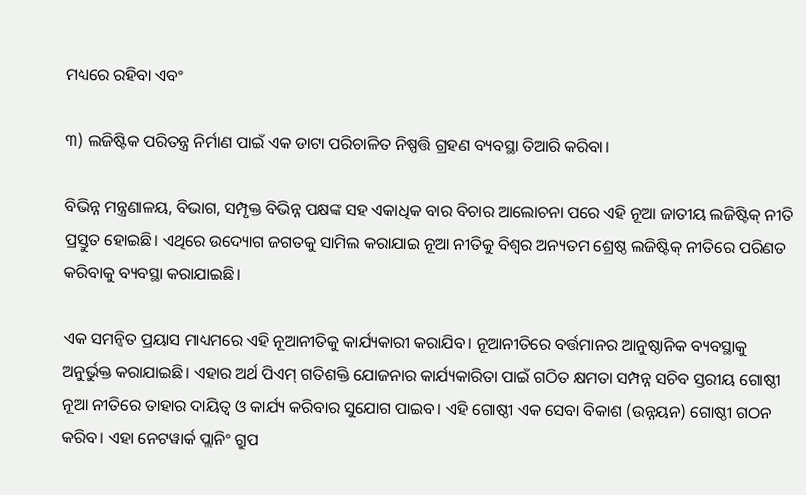ମଧ୍ୟରେ ରହିବା ଏବଂ

୩) ଲଜିଷ୍ଟିକ ପରିତନ୍ତ୍ର ନିର୍ମାଣ ପାଇଁ ଏକ ଡାଟା ପରିଚାଳିତ ନିଷ୍ପତ୍ତି ଗ୍ରହଣ ବ୍ୟବସ୍ଥା ତିଆରି କରିବା।

ବିଭିନ୍ନ ମନ୍ତ୍ରଣାଳୟ, ବିଭାଗ, ସମ୍ପୃକ୍ତ ବିଭିନ୍ନ ପକ୍ଷଙ୍କ ସହ ଏକାଧିକ ବାର ବିଚାର ଆଲୋଚନା ପରେ ଏହି ନୂଆ ଜାତୀୟ ଲଜିଷ୍ଟିକ୍ ନୀତି ପ୍ରସ୍ତୁତ ହୋଇଛି। ଏଥିରେ ଉଦ୍ୟୋଗ ଜଗତକୁ ସାମିଲ କରାଯାଇ ନୂଆ ନୀତିକୁ ବିଶ୍ୱର ଅନ୍ୟତମ ଶ୍ରେଷ୍ଠ ଲଜିଷ୍ଟିକ୍ ନୀତିରେ ପରିଣତ କରିବାକୁ ବ୍ୟବସ୍ଥା କରାଯାଇଛି।

ଏକ ସମନ୍ୱିତ ପ୍ରୟାସ ମାଧ୍ୟମରେ ଏହି ନୂଆନୀତିକୁ କାର୍ଯ୍ୟକାରୀ କରାଯିବ। ନୂଆନୀତିରେ ବର୍ତ୍ତମାନର ଆନୁଷ୍ଠାନିକ ବ୍ୟବସ୍ଥାକୁ ଅନୁର୍ଭୁକ୍ତ କରାଯାଇଛି। ଏହାର ଅର୍ଥ ପିଏମ୍ ଗତିଶକ୍ତି ଯୋଜନାର କାର୍ଯ୍ୟକାରିତା ପାଇଁ ଗଠିତ କ୍ଷମତା ସମ୍ପନ୍ନ ସଚିବ ସ୍ତରୀୟ ଗୋଷ୍ଠୀ ନୂଆ ନୀତିରେ ତାହାର ଦାୟିତ୍ୱ ଓ କାର୍ଯ୍ୟ କରିବାର ସୁଯୋଗ ପାଇବ। ଏହି ଗୋଷ୍ଠୀ ଏକ ସେବା ବିକାଶ (ଉନ୍ନୟନ) ଗୋଷ୍ଠୀ ଗଠନ କରିବ। ଏହା ନେଟୱାର୍କ ପ୍ଲାନିଂ ଗ୍ରୁପ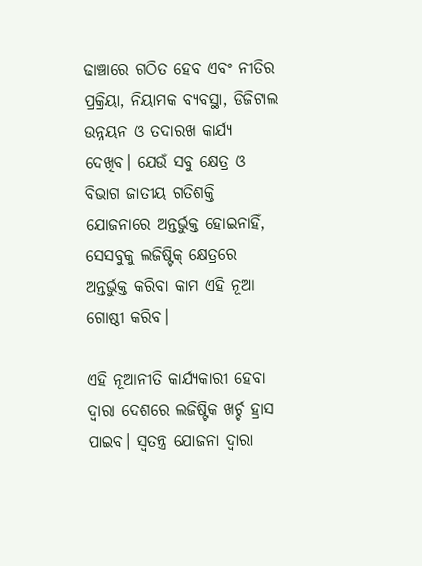ଢାଞ୍ଚାରେ ଗଠିତ ହେବ ଏବଂ ନୀତିର ପ୍ରକ୍ରିୟା, ନିୟାମକ ବ୍ୟବସ୍ଥା, ଡିଜିଟାଲ ଉନ୍ନୟନ ଓ ତଦାରଖ କାର୍ଯ୍ୟ ଦେଖିବ। ଯେଉଁ ସବୁ କ୍ଷେତ୍ର ଓ ବିଭାଗ ଜାତୀୟ ଗତିଶକ୍ତି ଯୋଜନାରେ ଅନ୍ତର୍ଭୁକ୍ତ ହୋଇନାହିଁ,  ସେସବୁକୁ ଲଜିଷ୍ଟିକ୍ କ୍ଷେତ୍ରରେ ଅନ୍ତର୍ଭୁକ୍ତ କରିବା କାମ ଏହି ନୂଆ ଗୋଷ୍ଠୀ କରିବ।

ଏହି ନୂଆନୀତି କାର୍ଯ୍ୟକାରୀ ହେବା ଦ୍ୱାରା ଦେଶରେ ଲଜିଷ୍ଟିକ ଖର୍ଚ୍ଚ ହ୍ରାସ ପାଇବ। ସ୍ୱତନ୍ତ୍ର ଯୋଜନା ଦ୍ୱାରା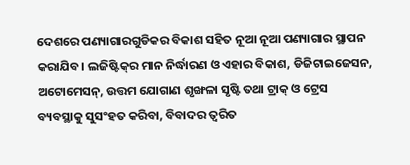ଦେଶରେ ପଣ୍ୟାଗାରଗୁଡିକର ବିକାଶ ସହିତ ନୂଆ ନୂଆ ପଣ୍ୟାଗାର ସ୍ଥାପନ କରାଯିବ। ଲଜିଷ୍ଟିକ୍‌ର ମାନ ନିର୍ଦ୍ଧାରଣ ଓ ଏହାର ବିକାଶ, ଡିଜିଟାଇଜେସନ, ଅଟୋମେସନ୍‌, ଉତ୍ତମ ଯୋଗାଣ ଶୃଙ୍ଖଳା ସୃଷ୍ଟି ତଥା ଟ୍ରାକ୍ ଓ ଟ୍ରେସ ବ୍ୟବସ୍ଥାକୁ ସୁସଂହତ କରିବା, ବିବାଦର ତ୍ୱରିତ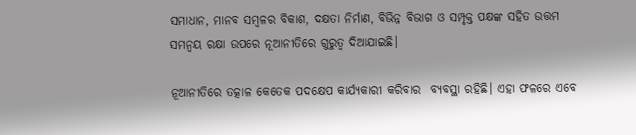ସମାଧାନ, ମାନବ ସମ୍ବଳର ବିକାଶ, ଦକ୍ଷତା ନିର୍ମାଣ, ବିଭିନ୍ନ ବିଭାଗ ଓ ସମ୍ପୃକ୍ତ ପକ୍ଷଙ୍କ ସହିତ ଉତ୍ତମ ସମନ୍ୱୟ ରକ୍ଷା ଉପରେ ନୂଆନୀତିରେ ଗୁରୁତ୍ୱ ଦିଆଯାଇଛି।

ନୂଆନୀତିରେ ତତ୍କାଳ କେତେକ ପଦକ୍ଷେପ କାର୍ଯ୍ୟକାରୀ କରିବାର  ବ୍ୟବସ୍ଥା ରହିଛି। ଏହା ଫଳରେ ଏବେ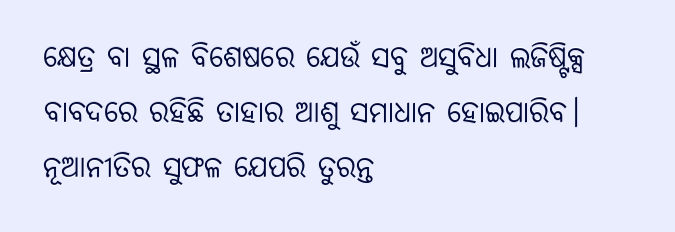କ୍ଷେତ୍ର ବା ସ୍ଥଳ ବିଶେଷରେ ଯେଉଁ ସବୁ ଅସୁବିଧା ଲଜିଷ୍ଟିକ୍ସ ବାବଦରେ ରହିଛି ତାହାର ଆଶୁ ସମାଧାନ ହୋଇପାରିବ। ନୂଆନୀତିର ସୁଫଳ ଯେପରି ତୁରନ୍ତ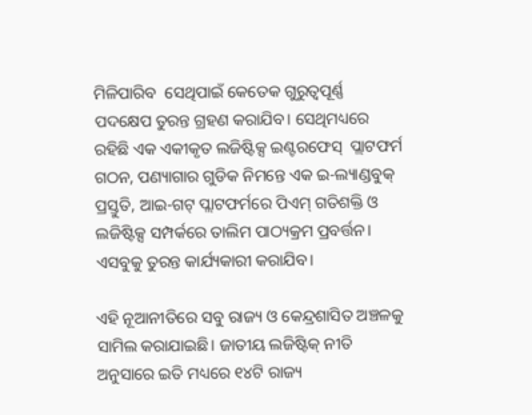ମିଳିପାରିବ  ସେଥିପାଇଁ କେତେକ ଗୁରୁତ୍ୱପୂର୍ଣ୍ଣ ପଦକ୍ଷେପ ତୁରନ୍ତ ଗ୍ରହଣ କରାଯିବ। ସେଥିମଧ୍ୟରେ ରହିଛି ଏକ ଏକୀକୃତ ଲଜିଷ୍ଟିକ୍ସ ଇଣ୍ଟରଫେସ୍  ପ୍ଲାଟଫର୍ମ ଗଠନ, ପଣ୍ୟାଗାର ଗୁଡିକ ନିମନ୍ତେ ଏକ ଇ-ଲ୍ୟାଣ୍ଡବୁକ୍ ପ୍ରସ୍ତୁତି, ଆଇ-ଗଟ୍ ପ୍ଲାଟଫର୍ମରେ ପିଏମ୍ ଗତିଶକ୍ତି ଓ ଲଜିଷ୍ଟିକ୍ସ ସମ୍ପର୍କରେ ତାଲିମ ପାଠ୍ୟକ୍ରମ ପ୍ରବର୍ତ୍ତନ। ଏସବୁକୁ ତୁରନ୍ତ କାର୍ଯ୍ୟକାରୀ କରାଯିବ।

ଏହି ନୂଆନୀତିରେ ସବୁ ରାଜ୍ୟ ଓ କେନ୍ଦ୍ରଶାସିତ ଅଞ୍ଚଳକୁ ସାମିଲ କରାଯାଇଛି। ଜାତୀୟ ଲଜିଷ୍ଟିକ୍ ନୀତି ଅନୁସାରେ ଇତି ମଧ୍ୟରେ ୧୪ଟି ରାଜ୍ୟ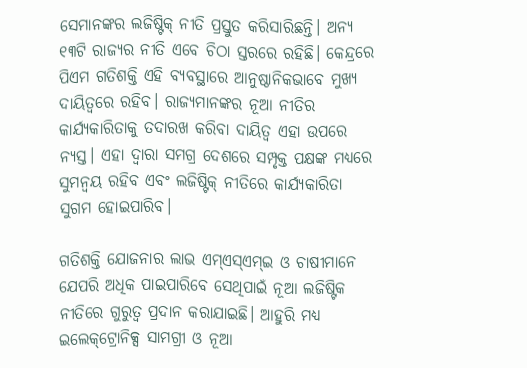ସେମାନଙ୍କର ଲଜିଷ୍ଟିକ୍ ନୀତି ପ୍ରସ୍ତୁତ କରିସାରିଛନ୍ତି। ଅନ୍ୟ ୧୩ଟି ରାଜ୍ୟର ନୀତି ଏବେ ଚିଠା ସ୍ତରରେ ରହିଛି। କେନ୍ଦ୍ରରେ ପିଏମ ଗତିଶକ୍ତି ଏହି ବ୍ୟବସ୍ଥାରେ ଆନୁଷ୍ଠାନିକଭାବେ ମୁଖ୍ୟ ଦାୟିତ୍ୱରେ ରହିବ। ରାଜ୍ୟମାନଙ୍କର ନୂଆ ନୀତିର କାର୍ଯ୍ୟକାରିତାକୁ ତଦାରଖ କରିବା ଦାୟିତ୍ୱ ଏହା ଉପରେ ନ୍ୟସ୍ତ। ଏହା ଦ୍ୱାରା ସମଗ୍ର ଦେଶରେ ସମ୍ପୃକ୍ତ ପକ୍ଷଙ୍କ ମଧ୍ୟରେ ସୁମନ୍ୱୟ ରହିବ ଏବଂ ଲଜିଷ୍ଟିକ୍ ନୀତିରେ କାର୍ଯ୍ୟକାରିତା ସୁଗମ ହୋଇପାରିବ।

ଗତିଶକ୍ତି ଯୋଜନାର ଲାଭ ଏମ୍‌ଏସ୍‌ଏମ୍‌ଇ ଓ ଚାଷୀମାନେ ଯେପରି ଅଧିକ ପାଇପାରିବେ ସେଥିପାଇଁ ନୂଆ ଲଜିଷ୍ଟିକ ନୀତିରେ ଗୁରୁତ୍ୱ ପ୍ରଦାନ କରାଯାଇଛି। ଆହୁରି ମଧ୍ୟ ଇଲେକ୍‌ଟ୍ରୋନିକ୍ସ ସାମଗ୍ରୀ ଓ ନୂଆ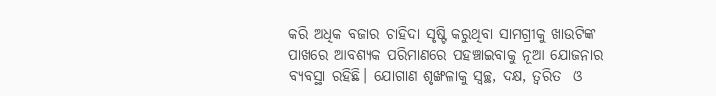କରି ଅଧିକ ବଜାର ଚାହିଦା ସୃଷ୍ଟି କରୁଥିବା ସାମଗ୍ରୀକୁ ଖାଉଟିଙ୍କ ପାଖରେ ଆବଶ୍ୟକ ପରିମାଣରେ ପହଞ୍ଚାଇବାକୁ ନୂଆ ଯୋଜନାର ବ୍ୟବସ୍ଥା ରହିଛି। ଯୋଗାଣ ଶୃଙ୍ଖଳାକୁ ସ୍ୱଚ୍ଛ, ଦକ୍ଷ, ତ୍ୱରିତ  ଓ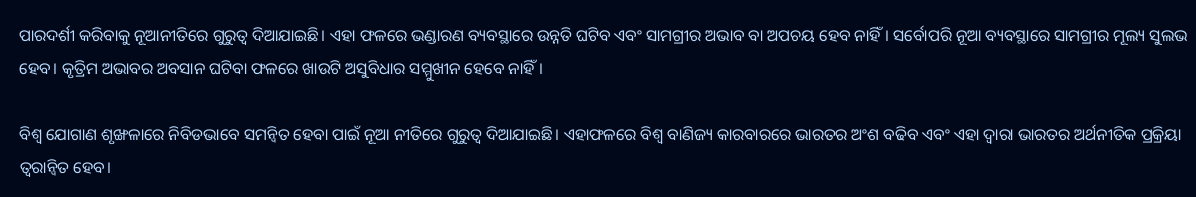ପାରଦର୍ଶୀ କରିବାକୁ ନୂଆନୀତିରେ ଗୁରୁତ୍ୱ ଦିଆଯାଇଛି। ଏହା ଫଳରେ ଭଣ୍ଡାରଣ ବ୍ୟବସ୍ଥାରେ ଉନ୍ନତି ଘଟିବ ଏବଂ ସାମଗ୍ରୀର ଅଭାବ ବା ଅପଚୟ ହେବ ନାହିଁ। ସର୍ବୋପରି ନୂଆ ବ୍ୟବସ୍ଥାରେ ସାମଗ୍ରୀର ମୂଲ୍ୟ ସୁଲଭ ହେବ। କୃତ୍ରିମ ଅଭାବର ଅବସାନ ଘଟିବା ଫଳରେ ଖାଉଟି ଅସୁବିଧାର ସମ୍ମୁଖୀନ ହେବେ ନାହିଁ।

ବିଶ୍ୱ ଯୋଗାଣ ଶୃଙ୍ଖଳାରେ ନିବିଡଭାବେ ସମନ୍ୱିତ ହେବା ପାଇଁ ନୂଆ ନୀତିରେ ଗୁରୁତ୍ୱ ଦିଆଯାଇଛି। ଏହାଫଳରେ ବିଶ୍ୱ ବାଣିଜ୍ୟ କାରବାରରେ ଭାରତର ଅଂଶ ବଢିବ ଏବଂ ଏହା ଦ୍ୱାରା ଭାରତର ଅର୍ଥନୀତିକ ପ୍ରକ୍ରିୟା ତ୍ୱରାନ୍ୱିତ ହେବ।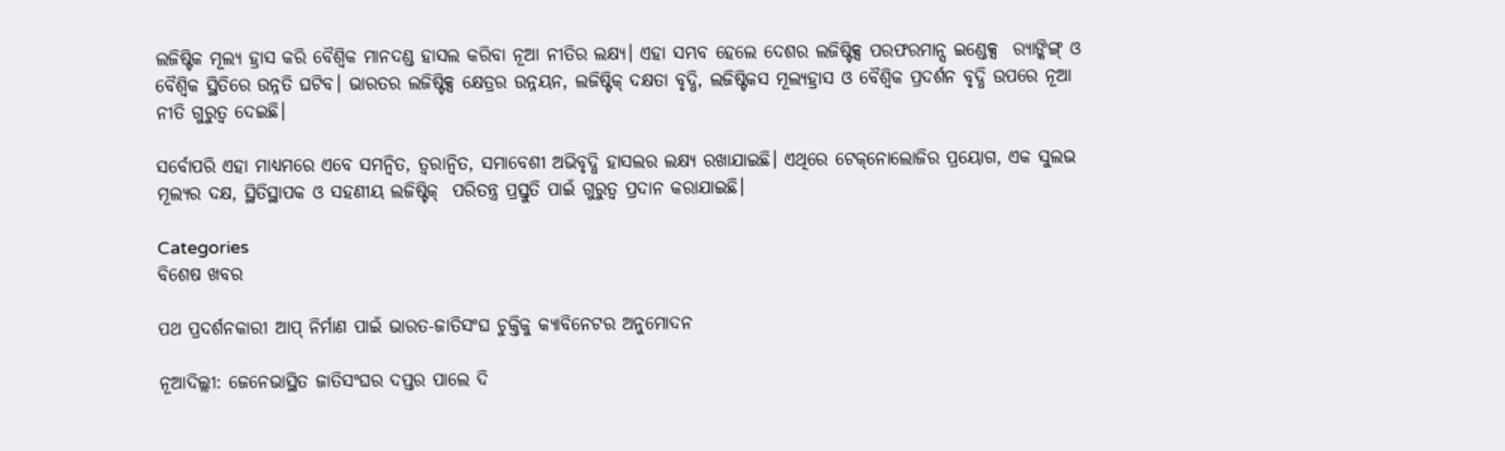ଲଜିଷ୍ଟିକ ମୂଲ୍ୟ ହ୍ରାସ କରି ବୈଶ୍ୱିକ ମାନଦଣ୍ଡ ହାସଲ କରିବା ନୂଆ ନୀତିର ଲକ୍ଷ୍ୟ। ଏହା ସମ୍ଭବ ହେଲେ ଦେଶର ଲଜିଷ୍ଟିକ୍ସ ପରଫରମାନ୍ସ ଇଣ୍ଡେକ୍ସ  ର‌୍ୟାଙ୍କିଙ୍ଗ୍ ଓ ବୈଶ୍ୱିକ ସ୍ଥିତିରେ ଉନ୍ନତି ଘଟିବ। ଭାରତର ଲଜିଷ୍ଟିକ୍ସ କ୍ଷେତ୍ରର ଉନ୍ନୟନ, ଲଜିଷ୍ଟିକ୍ ଦକ୍ଷତା ବୃଦ୍ଧି, ଲଜିଷ୍ଟିକସ ମୂଲ୍ୟହ୍ରାସ ଓ ବୈଶ୍ୱିକ ପ୍ରଦର୍ଶନ ବୃଦ୍ଧି ଉପରେ ନୂଆ  ନୀତି ଗୁରୁତ୍ୱ ଦେଇଛି।

ସର୍ବୋପରି ଏହା ମାଧ୍ୟମରେ ଏବେ ସମନ୍ୱିତ, ତ୍ୱରାନ୍ୱିତ, ସମାବେଶୀ ଅଭିବୃଦ୍ଧି ହାସଲର ଲକ୍ଷ୍ୟ ରଖାଯାଇଛି। ଏଥିରେ ଟେକ୍‌ନୋଲୋଜିର ପ୍ରୟୋଗ, ଏକ ସୁଲଭ ମୂଲ୍ୟର ଦକ୍ଷ, ସ୍ଥିତିସ୍ଥାପକ ଓ ସହଣୀୟ ଲଜିଷ୍ଟିକ୍‌  ପରିତନ୍ତ୍ର ପ୍ରସ୍ତୁତି ପାଇଁ ଗୁରୁତ୍ୱ ପ୍ରଦାନ କରାଯାଇଛି।

Categories
ବିଶେଷ ଖବର

ପଥ ପ୍ରଦର୍ଶନକାରୀ ଆପ୍ ନିର୍ମାଣ ପାଇଁ ଭାରତ-ଜାତିସଂଘ ଚୁକ୍ତିକୁ କ୍ୟାବିନେଟର ଅନୁମୋଦନ

ନୂଆଦିଲ୍ଲୀ: ଜେନେଭାସ୍ଥିତ ଜାତିସଂଘର ଦପ୍ତର ପାଲେ ଦି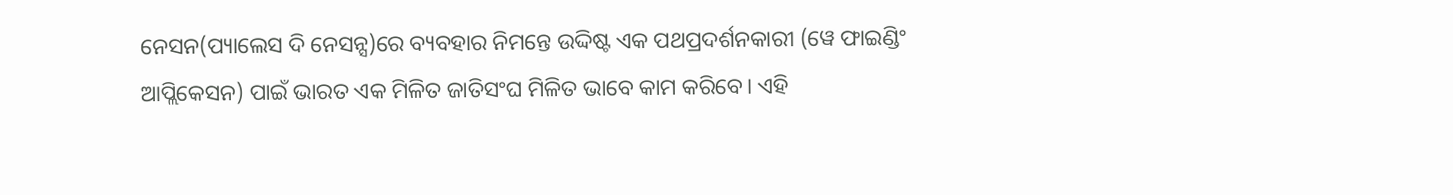ନେସନ(ପ୍ୟାଲେସ ଦି ନେସନ୍ସ)ରେ ବ୍ୟବହାର ନିମନ୍ତେ ଉଦ୍ଦିଷ୍ଟ ଏକ ପଥପ୍ରଦର୍ଶନକାରୀ (ୱେ ଫାଇଣ୍ଡିଂ ଆପ୍ଲିକେସନ) ପାଇଁ ଭାରତ ଏକ ମିଳିତ ଜାତିସଂଘ ମିଳିତ ଭାବେ କାମ କରିବେ। ଏହି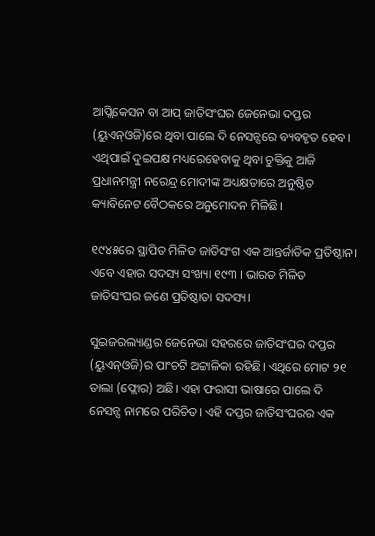ଆପ୍ଲିକେସନ ବା ଆପ୍ ଜାତିସଂଘର ଜେନେଭା ଦପ୍ତର (ୟୁଏନ୍‌ଓଜି)ରେ ଥିବା ପାଲେ ଦି ନେସନ୍ସରେ ବ୍ୟବହୃତ ହେବ। ଏଥିପାଇଁ ଦୁଇପକ୍ଷ ମଧ୍ୟରେହେବାକୁ ଥିବା ଚୁକ୍ତିକୁ ଆଜି ପ୍ରଧାନମନ୍ତ୍ରୀ ନରେନ୍ଦ୍ର ମୋଦୀଙ୍କ ଅଧ୍ୟକ୍ଷତାରେ ଅନୁଷ୍ଠିତ କ୍ୟାବିନେଟ ବୈଠକରେ ଅନୁମୋଦନ ମିଳିଛି।

୧୯୪୫ରେ ସ୍ଥାପିତ ମିଳିତ ଜାତିସଂଗ ଏକ ଆନ୍ତର୍ଜାତିକ ପ୍ରତିଷ୍ଠାନ। ଏବେ ଏହାର ସଦସ୍ୟ ସଂଖ୍ୟା ୧୯୩ । ଭାରତ ମିଳିତ ଜାତିସଂଘର ଜଣେ ପ୍ରତିଷ୍ଠାତା ସଦସ୍ୟ।

ସୁଇଜରଲ୍ୟାଣ୍ଡର ଜେନେଭା ସହରରେ ଜାତିସଂଘର ଦପ୍ତର (ୟୁଏନ୍‌ଓଜି)ର ପାଂଚଟି ଅଟ୍ଟାଳିକା ରହିଛି। ଏଥିରେ ମୋଟ ୨୧ ତାଲା (ଫ୍ଲୋର) ଅଛି। ଏହା ଫରାସୀ ଭାଷାରେ ପାଲେ ଦି ନେସନ୍ସ ନାମରେ ପରିଚିତ। ଏହି ଦପ୍ତର ଜାତିସଂଘରର ଏକ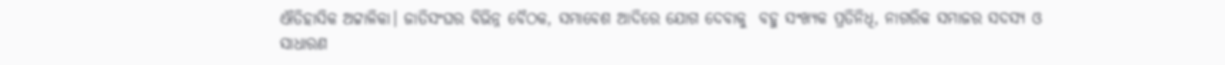ଐତିହାସିକ ଅଟ୍ଟାଳିକା। ଜାତିସଂଘର ବିଭିନ୍ନ ବୈଠକ, ସମାବେଶ ଆଦିରେ ଯୋଗ ଦେବାକୁ  ବହୁ ସଂଖ୍ୟକ ପ୍ରତିନିଧି, ନାଗରିକ ସମାଜର ସଦସ୍ୟ ଓ ସାଧାରଣ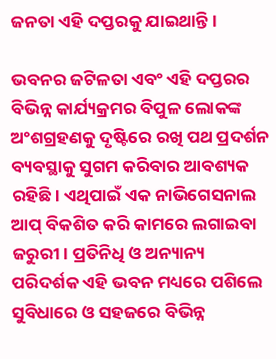ଜନତା ଏହି ଦପ୍ତରକୁ ଯାଇଥାନ୍ତି।

ଭବନର ଜଟିଳତା ଏବଂ ଏହି ଦପ୍ତରର ବିଭିନ୍ନ କାର୍ଯ୍ୟକ୍ରମର ବିପୁଳ ଲୋକଙ୍କ ଅଂଶଗ୍ରହଣକୁ ଦୃଷ୍ଟିରେ ରଖି ପଥ ପ୍ରଦର୍ଶନ ବ୍ୟବସ୍ଥାକୁ ସୁଗମ କରିବାର ଆବଶ୍ୟକ ରହିଛି। ଏଥିପାଇଁ ଏକ ନାଭିଗେସନାଲ ଆପ୍ ବିକଶିତ କରି କାମରେ ଲଗାଇବା  ଜରୁରୀ। ପ୍ରତିନିଧି ଓ ଅନ୍ୟାନ୍ୟ ପରିଦର୍ଶକ ଏହି ଭବନ ମଧ୍ୟରେ ପଶିଲେ ସୁବିଧାରେ ଓ ସହଜରେ ବିଭିନ୍ନ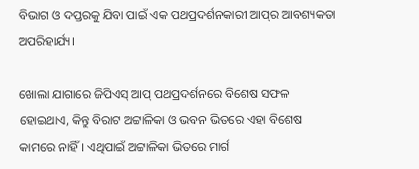ବିଭାଗ ଓ ଦପ୍ତରକୁ ଯିବା ପାଇଁ ଏକ ପଥପ୍ରଦର୍ଶନକାରୀ ଆପ୍‌ର ଆବଶ୍ୟକତା ଅପରିହାର୍ଯ୍ୟ।

ଖୋଲା ଯାଗାରେ ଜିପିଏସ୍ ଆପ୍ ପଥପ୍ରଦର୍ଶନରେ ବିଶେଷ ସଫଳ ହୋଇଥାଏ, କିନ୍ତୁ ବିରାଟ ଅଟ୍ଟାଳିକା ଓ ଭବନ ଭିତରେ ଏହା ବିଶେଷ କାମରେ ନାହିଁ। ଏଥିପାଇଁ ଅଟ୍ଟାଳିକା ଭିତରେ ମାର୍ଗ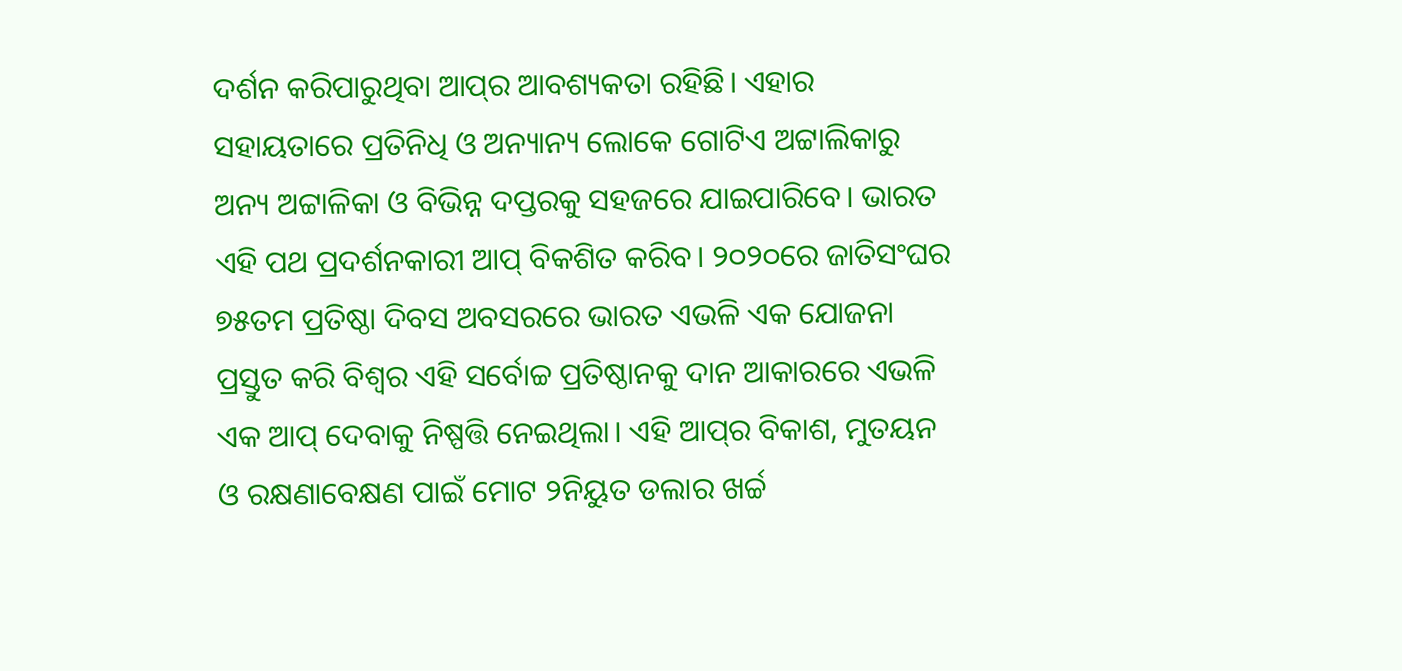ଦର୍ଶନ କରିପାରୁଥିବା ଆପ୍‌ର ଆବଶ୍ୟକତା ରହିଛି। ଏହାର ସହାୟତାରେ ପ୍ରତିନିଧି ଓ ଅନ୍ୟାନ୍ୟ ଲୋକେ ଗୋଟିଏ ଅଟ୍ଟାଲିକାରୁ ଅନ୍ୟ ଅଟ୍ଟାଳିକା ଓ ବିଭିନ୍ନ ଦପ୍ତରକୁ ସହଜରେ ଯାଇପାରିବେ। ଭାରତ ଏହି ପଥ ପ୍ରଦର୍ଶନକାରୀ ଆପ୍ ବିକଶିତ କରିବ। ୨୦୨୦ରେ ଜାତିସଂଘର ୭୫ତମ ପ୍ରତିଷ୍ଠା ଦିବସ ଅବସରରେ ଭାରତ ଏଭଳି ଏକ ଯୋଜନା ପ୍ରସ୍ତୁତ କରି ବିଶ୍ୱର ଏହି ସର୍ବୋଚ୍ଚ ପ୍ରତିଷ୍ଠାନକୁ ଦାନ ଆକାରରେ ଏଭଳି ଏକ ଆପ୍ ଦେବାକୁ ନିଷ୍ପତ୍ତି ନେଇଥିଲା। ଏହି ଆପ୍‌ର ବିକାଶ, ମୁତୟନ ଓ ରକ୍ଷଣାବେକ୍ଷଣ ପାଇଁ ମୋଟ ୨ନିୟୁତ ଡଲାର ଖର୍ଚ୍ଚ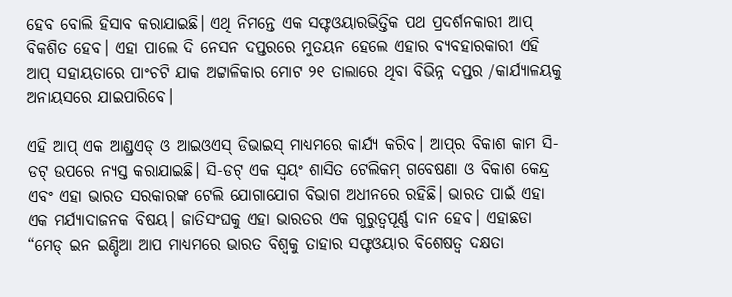ହେବ ବୋଲି ହିସାବ କରାଯାଇଛି। ଏଥି ନିମନ୍ତେ ଏକ ସଫ୍ଟଓୟାରଭିତ୍ତିକ ପଥ ପ୍ରଦର୍ଶନକାରୀ ଆପ୍ ବିକଶିତ ହେବ। ଏହା ପାଲେ ଦି ନେସନ ଦପ୍ତରରେ ମୁତୟନ ହେଲେ ଏହାର ବ୍ୟବହାରକାରୀ ଏହି ଆପ୍ ସହାୟତାରେ ପାଂଚଟି ଯାକ ଅଟ୍ଟାଳିକାର ମୋଟ ୨୧ ତାଲାରେ ଥିବା ବିଭିନ୍ନ ଦପ୍ତର /କାର୍ଯ୍ୟାଳୟକୁ ଅନାୟସରେ ଯାଇପାରିବେ।

ଏହି ଆପ୍ ଏକ ଆଣ୍ଡ୍ରଏଡ୍ ଓ ଆଇଓଏସ୍ ଡିଭାଇସ୍ ମାଧ୍ୟମରେ କାର୍ଯ୍ୟ କରିବ। ଆପ୍‌ର ବିକାଶ କାମ ସି-ଡଟ୍ ଉପରେ ନ୍ୟସ୍ତ କରାଯାଇଛି। ସି-ଡଟ୍ ଏକ ସ୍ୱୟଂ ଶାସିତ ଟେଲିକମ୍ ଗବେଷଣା ଓ ବିକାଶ କେନ୍ଦ୍ର ଏବଂ ଏହା ଭାରତ ସରକାରଙ୍କ ଟେଲି ଯୋଗାଯୋଗ ବିଭାଗ ଅଧୀନରେ ରହିଛି। ଭାରତ ପାଇଁ ଏହା ଏକ ମର୍ଯ୍ୟାଦାଜନକ ବିଷୟ। ଜାତିସଂଘକୁ ଏହା ଭାରତର ଏକ ଗୁରୁତ୍ୱପୂର୍ଣ୍ଣ ଦାନ ହେବ। ଏହାଛଡା “ମେଡ୍ ଇନ ଇଣ୍ଡିଆ ଆପ ମାଧ୍ୟମରେ ଭାରତ ବିଶ୍ୱକୁ ତାହାର ସଫ୍ଟଓୟାର ବିଶେଷତ୍ୱ ଦକ୍ଷତା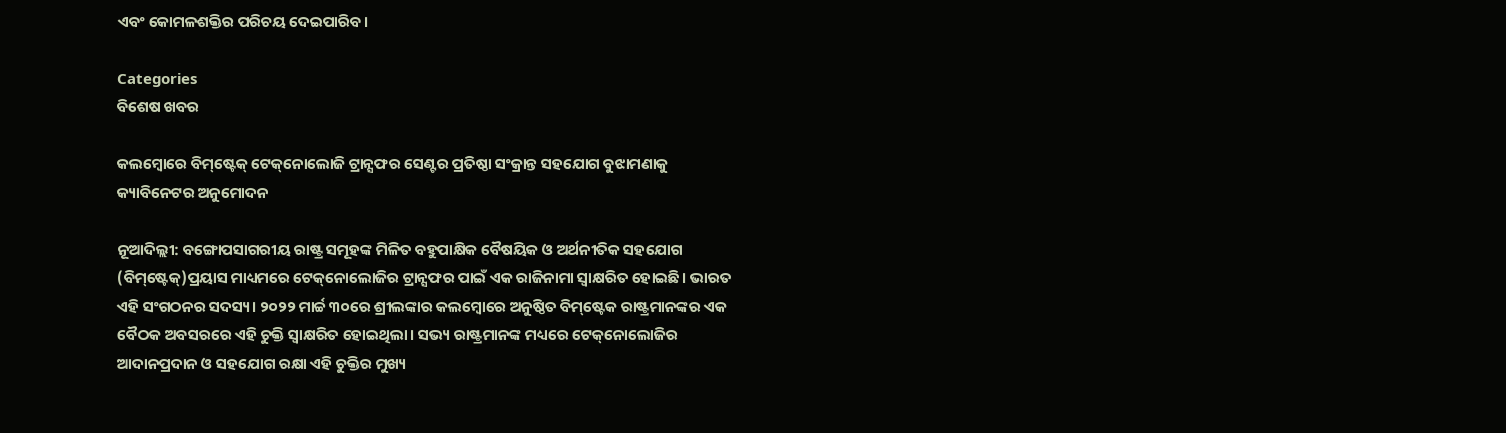ଏବଂ କୋମଳଶକ୍ତିର ପରିଚୟ ଦେଇପାରିବ।

Categories
ବିଶେଷ ଖବର

କଲମ୍ବୋରେ ବିମ୍‌ଷ୍ଟେକ୍ ଟେକ୍‌ନୋଲୋଜି ଟ୍ରାନ୍ସଫର ସେଣ୍ଟର ପ୍ରତିଷ୍ଠା ସଂକ୍ରାନ୍ତ ସହଯୋଗ ବୁଝାମଣାକୁ କ୍ୟାବିନେଟର ଅନୁମୋଦନ

ନୂଆଦିଲ୍ଲୀ: ବଙ୍ଗୋପସାଗରୀୟ ରାଷ୍ଟ୍ର ସମୂହଙ୍କ ମିଳିତ ବହୁପାକ୍ଷିକ ବୈଷୟିକ ଓ ଅର୍ଥନୀତିକ ସହଯୋଗ (ବିମ୍‌ଷ୍ଟେକ୍‌)ପ୍ରୟାସ ମାଧ୍ୟମରେ ଟେକ୍‌ନୋଲୋଜିର ଟ୍ରାନ୍ସଫର ପାଇଁ ଏକ ରାଜିନାମା ସ୍ୱାକ୍ଷରିତ ହୋଇଛି। ଭାରତ ଏହି ସଂଗଠନର ସଦସ୍ୟ। ୨୦୨୨ ମାର୍ଚ୍ଚ ୩୦ରେ ଶ୍ରୀଲଙ୍କାର କଲମ୍ବୋରେ ଅନୁଷ୍ଠିତ ବିମ୍‌ଷ୍ଟେକ ରାଷ୍ଟ୍ରମାନଙ୍କର ଏକ ବୈଠକ ଅବସରରେ ଏହି ଚୁକ୍ତି ସ୍ୱାକ୍ଷରିତ ହୋଇଥିଲା। ସଭ୍ୟ ରାଷ୍ଟ୍ରମାନଙ୍କ ମଧ୍ୟରେ ଟେକ୍‌ନୋଲୋଜିର ଆଦାନପ୍ରଦାନ ଓ ସହଯୋଗ ରକ୍ଷା ଏହି ଚୁକ୍ତିର ମୁଖ୍ୟ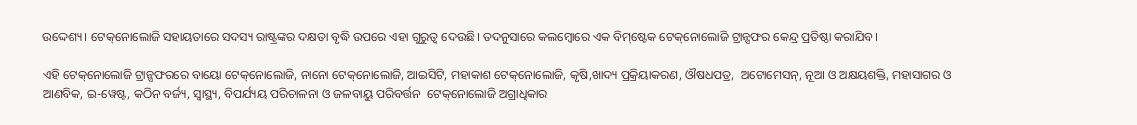ଉଦ୍ଦେଶ୍ୟ। ଟେକ୍‌ନୋଲୋଜି ସହାୟତାରେ ସଦସ୍ୟ ରାଷ୍ଟ୍ରଙ୍କର ଦକ୍ଷତା ବୃଦ୍ଧି ଉପରେ ଏହା ଗୁରୁତ୍ୱ ଦେଉଛି। ତଦନୁସାରେ କଲମ୍ବୋରେ ଏକ ବିମ୍‌ଷ୍ଟେକ ଟେକ୍‌ନୋଲୋଜି ଟ୍ରାନ୍ସଫର କେନ୍ଦ୍ର ପ୍ରତିଷ୍ଠା କରାଯିବ।

ଏହି ଟେକ୍‌ନୋଲୋଜି ଟ୍ରାନ୍ସଫରରେ ବାୟୋ ଟେକ୍‌ନୋଲୋଜି, ନାନୋ ଟେକ୍‌ନୋଲୋଜି, ଆଇସିଟି, ମହାକାଶ ଟେକ୍‌ନୋଲୋଜି, କୃଷି,ଖାଦ୍ୟ ପ୍ରକ୍ରିୟାକରଣ, ଔଷଧପତ୍ର,  ଅଟୋମେସନ୍‌, ନୂଆ ଓ ଅକ୍ଷୟଶକ୍ତି, ମହାସାଗର ଓ ଆଣବିକ, ଇ-ୱେଷ୍ଟ, କଠିନ ବର୍ଜ୍ୟ, ସ୍ୱାସ୍ଥ୍ୟ, ବିପର୍ଯ୍ୟୟ ପରିଚାଳନା ଓ ଜଳବାୟୁ ପରିବର୍ତ୍ତନ  ଟେକ୍‌ନୋଲୋଜି ଅଗ୍ରାଧିକାର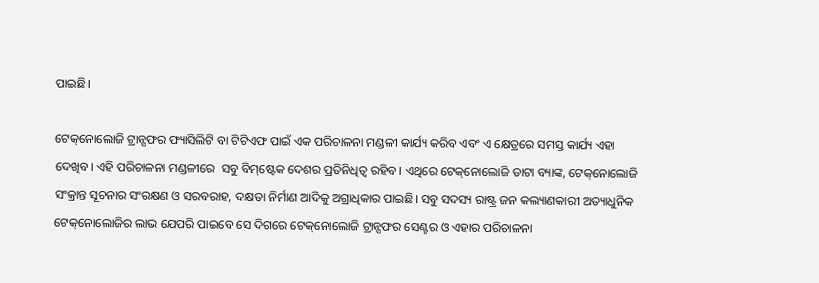ପାଇଛି।

ଟେକ୍‌ନୋଲୋଜି ଟ୍ରାନ୍ସଫର ଫ୍ୟାସିଲିଟି ବା ଟିଟିଏଫ ପାଇଁ ଏକ ପରିଚାଳନା ମଣ୍ଡଳୀ କାର୍ଯ୍ୟ କରିବ ଏବଂ ଏ କ୍ଷେତ୍ରରେ ସମସ୍ତ କାର୍ଯ୍ୟ ଏହା ଦେଖିବ। ଏହି ପରିଚାଳନା ମଣ୍ଡଳୀରେ  ସବୁ ବିମ୍‌ଷ୍ଟେକ ଦେଶର ପ୍ରତିନିଧିତ୍ୱ ରହିବ। ଏଥିରେ ଟେକ୍‌ନୋଲୋଜି ଡାଟା ବ୍ୟାଙ୍କ, ଟେକ୍‌ନୋଲୋଜି ସଂକ୍ରାନ୍ତ ସୂଚନାର ସଂରକ୍ଷଣ ଓ ସରବରାହ, ଦକ୍ଷତା ନିର୍ମାଣ ଆଦିକୁ ଅଗ୍ରାଧିକାର ପାଇଛି। ସବୁ ସଦସ୍ୟ ରାଷ୍ଟ୍ର ଜନ କଲ୍ୟାଣକାରୀ ଅତ୍ୟାଧୁନିକ ଟେକ୍‌ନୋଲୋଜିର ଲାଭ ଯେପରି ପାଇବେ ସେ ଦିଗରେ ଟେକ୍‌ନୋଲୋଜି ଟ୍ରାନ୍ସଫର ସେଣ୍ଟର ଓ ଏହାର ପରିଚାଳନା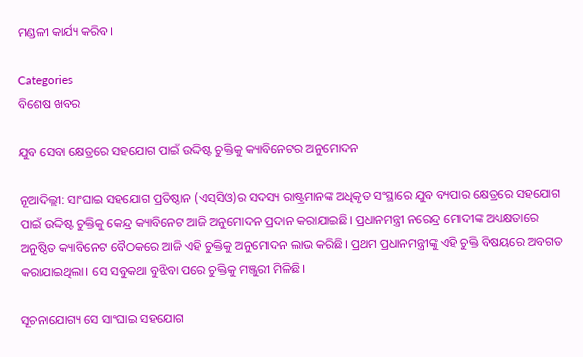ମଣ୍ଡଳୀ କାର୍ଯ୍ୟ କରିବ।

Categories
ବିଶେଷ ଖବର

ଯୁବ ସେବା କ୍ଷେତ୍ରରେ ସହଯୋଗ ପାଇଁ ଉଦ୍ଦିଷ୍ଟ ଚୁକ୍ତିକୁ କ୍ୟାବିନେଟର ଅନୁମୋଦନ

ନୂଆଦିଲ୍ଲୀ: ସାଂଘାଇ ସହଯୋଗ ପ୍ରତିଷ୍ଠାନ (ଏସ୍‌ସିଓ)ର ସଦସ୍ୟ ରାଷ୍ଟ୍ରମାନଙ୍କ ଅଧିକୃତ ସଂସ୍ଥାରେ ଯୁବ ବ୍ୟପାର କ୍ଷେତ୍ରରେ ସହଯୋଗ ପାଇଁ ଉଦ୍ଦିଷ୍ଟ ଚୁକ୍ତିକୁ କେନ୍ଦ୍ର କ୍ୟାବିନେଟ ଆଜି ଅନୁମୋଦନ ପ୍ରଦାନ କରାଯାଇଛି। ପ୍ରଧାନମନ୍ତ୍ରୀ ନରେନ୍ଦ୍ର ମୋଦୀଙ୍କ ଅଧ୍ୟକ୍ଷତାରେ ଅନୁଷ୍ଠିତ କ୍ୟାବିନେଟ ବୈଠକରେ ଆଜି ଏହି ଚୁକ୍ତିକୁ ଅନୁମୋଦନ ଲାଭ କରିଛି। ପ୍ରଥମ ପ୍ରଧାନମନ୍ତ୍ରୀଙ୍କୁ ଏହି ଚୁକ୍ତି ବିଷୟରେ ଅବଗତ କରାଯାଇଥିଲା। ସେ ସବୁକଥା ବୁଝିବା ପରେ ଚୁକ୍ତିକୁ ମଞ୍ଜୁରୀ ମିଳିଛି।

ସୂଚନାଯୋଗ୍ୟ ସେ ସାଂଘାଇ ସହଯୋଗ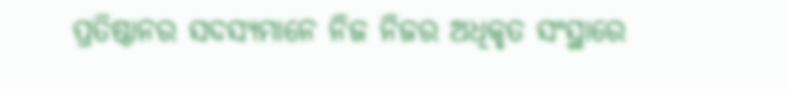ପ୍ରତିଷ୍ଠାନର ସଦସ୍ୟମାନେ ନିଜ ନିଜର ଅଧିକୃତ ସଂସ୍ଥାରେ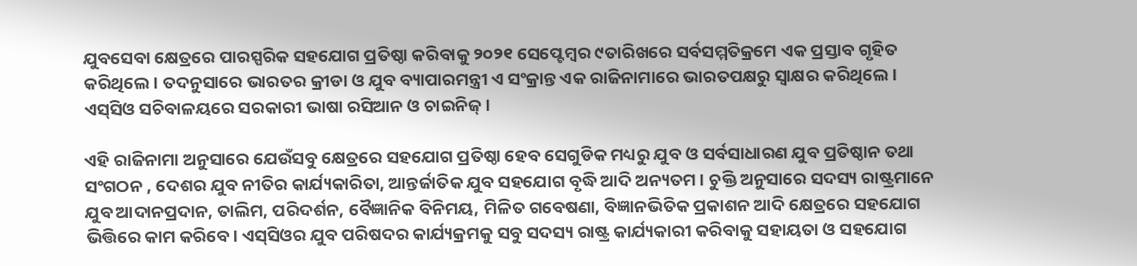ଯୁବସେବା କ୍ଷେତ୍ରରେ ପାରସ୍ପରିକ ସହଯୋଗ ପ୍ରତିଷ୍ଠା କରିବାକୁ ୨୦୨୧ ସେପ୍ଟେମ୍ବର ୯ତାରିଖରେ ସର୍ବସମ୍ମତିକ୍ରମେ ଏକ ପ୍ରସ୍ତାବ ଗୃହିତ କରିଥିଲେ। ତଦନୁସାରେ ଭାରତର କ୍ରୀଡା ଓ ଯୁବ ବ୍ୟାପାରମନ୍ତ୍ରୀ ଏ ସଂକ୍ରାନ୍ତ ଏକ ରାଜିନାମାରେ ଭାରତପକ୍ଷରୁ ସ୍ୱାକ୍ଷର କରିଥିଲେ। ଏସ୍‌ସିଓ ସଚିବାଳୟରେ ସରକାରୀ ଭାଷା ରସିଆନ ଓ ଚାଇନିଜ୍।

ଏହି ରାଜିନାମା ଅନୁସାରେ ଯେଉଁସବୁ କ୍ଷେତ୍ରରେ ସହଯୋଗ ପ୍ରତିଷ୍ଠା ହେବ ସେଗୁଡିକ ମଧ୍ୟରୁ ଯୁବ ଓ ସର୍ବସାଧାରଣ ଯୁବ ପ୍ରତିଷ୍ଠାନ ତଥା ସଂଗଠନ , ଦେଶର ଯୁବ ନୀତିର କାର୍ଯ୍ୟକାରିତା, ଆନ୍ତର୍ଜାତିକ ଯୁବ ସହଯୋଗ ବୃଦ୍ଧି ଆଦି ଅନ୍ୟତମ। ଚୁକ୍ତି ଅନୁସାରେ ସଦସ୍ୟ ରାଷ୍ଟ୍ରମାନେ ଯୁବ ଆଦାନପ୍ରଦାନ, ତାଲିମ, ପରିଦର୍ଶନ, ବୈଜ୍ଞାନିକ ବିନିମୟ, ମିଳିତ ଗବେଷଣା, ବିଜ୍ଞାନଭିତିକ ପ୍ରକାଶନ ଆଦି କ୍ଷେତ୍ରରେ ସହଯୋଗ ଭିତ୍ତିରେ କାମ କରିବେ। ଏସ୍‌ସିଓର ଯୁବ ପରିଷଦର କାର୍ଯ୍ୟକ୍ରମକୁ ସବୁ ସଦସ୍ୟ ରାଷ୍ଟ୍ର କାର୍ଯ୍ୟକାରୀ କରିବାକୁ ସହାୟତା ଓ ସହଯୋଗ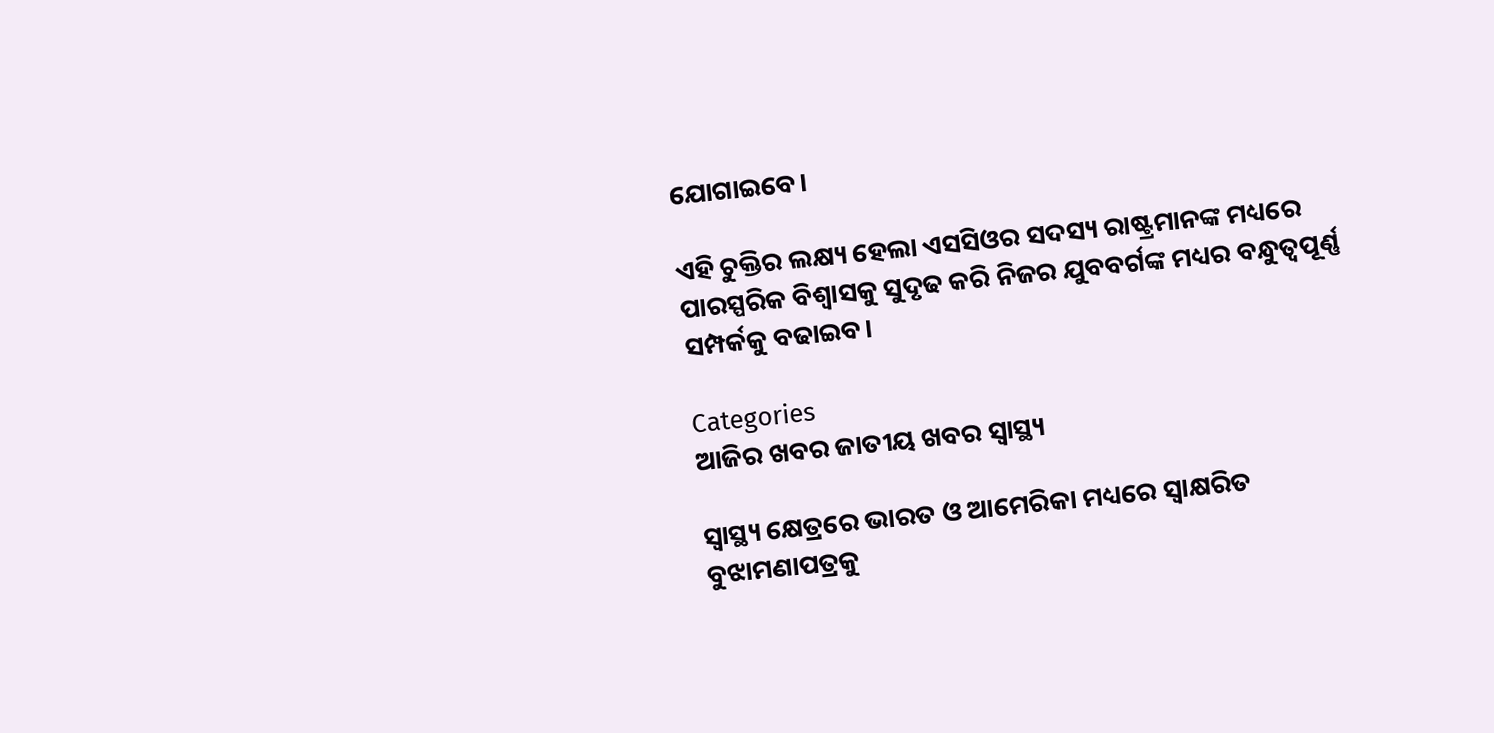ଯୋଗାଇବେ।

ଏହି ଚୁକ୍ତିର ଲକ୍ଷ୍ୟ ହେଲା ଏସସିଓର ସଦସ୍ୟ ରାଷ୍ଟ୍ରମାନଙ୍କ ମଧ୍ୟରେ ପାରସ୍ପରିକ ବିଶ୍ୱାସକୁ ସୁଦୃଢ କରି ନିଜର ଯୁବବର୍ଗଙ୍କ ମଧ୍ୟର ବନ୍ଧୁତ୍ୱପୂର୍ଣ୍ଣ ସମ୍ପର୍କକୁ ବଢାଇବ।

Categories
ଆଜିର ଖବର ଜାତୀୟ ଖବର ସ୍ବାସ୍ଥ୍ୟ

ସ୍ୱାସ୍ଥ୍ୟ କ୍ଷେତ୍ରରେ ଭାରତ ଓ ଆମେରିକା ମଧ୍ୟରେ ସ୍ୱାକ୍ଷରିତ ବୁଝାମଣାପତ୍ରକୁ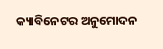କ୍ୟାବିନେଟର ଅନୁମୋଦନ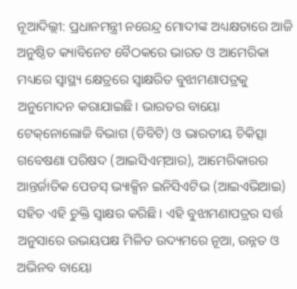ନୂଆଦିଲ୍ଲୀ: ପ୍ରଧାନମନ୍ତ୍ରୀ ନରେନ୍ଦ୍ର ମୋଦୀଙ୍କ ଅଧ୍ୟକ୍ଷତାରେ ଆଜି ଅନୁଷ୍ଠିତ କ୍ୟାବିନେଟ ବୈଠକରେ ଭାରତ ଓ ଆମେରିକା ମଧ୍ୟରେ ସ୍ୱାସ୍ଥ୍ୟ କ୍ଷେତ୍ରରେ ସ୍ୱାକ୍ଷରିତ ବୁଝାମଣାପତ୍ରକୁ ଅନୁମୋଦନ କରାଯାଇଛି। ଭାରତର ବାୟୋ ଟେକ୍‌ନୋଲୋଜି ବିଭାଗ (ଡିବିଟି) ଓ ଭାରତୀୟ ଚିକିତ୍ସା ଗବେଷଣା ପରିଷଦ (ଆଇସିଏମ୍‌ଆର), ଆମେରିକାରର ଆନ୍ତର୍ଜାତିକ ପେଡସ୍ ଭ୍ୟାକ୍ସିନ ଇନିସିଏଟିଭ (ଆଇଏଭିଆଇ) ସହିତ ଏହି ଚୁକ୍ତି ସ୍ୱାକ୍ଷର କରିଛି। ଏହି ବୁଝାମଣାପତ୍ରର ସର୍ତ୍ତ ଅନୁସାରେ ଉଭୟପକ୍ଷ ମିଳିତ ଉଦ୍ୟମରେ ନୂଆ, ଉନ୍ନତ ଓ ଅଭିନବ ବାୟୋ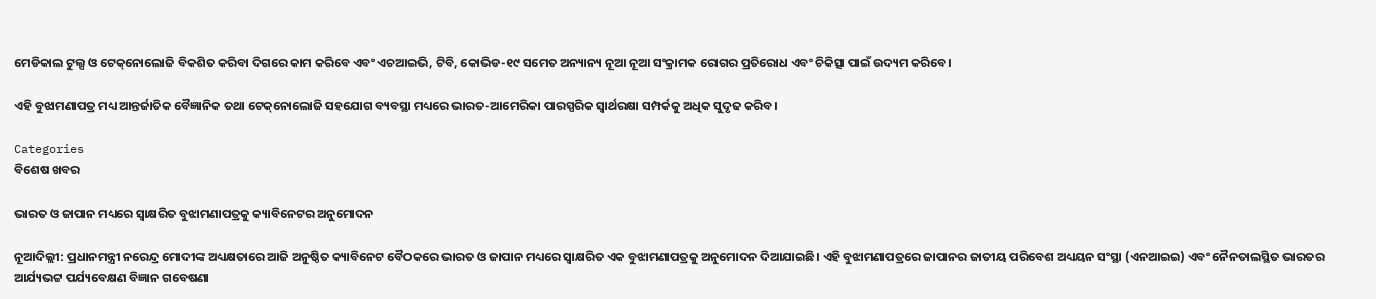ମେଡିକାଲ ଟୁଲ୍ସ ଓ ଟେକ୍‌ନୋଲୋଜି ବିକଶିତ କରିବା ଦିଗରେ କାମ କରିବେ ଏବଂ ଏଚଆଇଭି, ଟିବି, କୋଭିଡ-୧୯ ସମେତ ଅନ୍ୟାନ୍ୟ ନୂଆ ନୂଆ ସଂକ୍ରାମକ ରୋଗର ପ୍ରତିରୋଧ ଏବଂ ଚିକିତ୍ସା ପାଇଁ ଉଦ୍ୟମ କରିବେ।

ଏହି ବୁଝାମଣାପତ୍ର ମଧ୍ୟ ଆନ୍ତର୍ଜାତିକ ବୈଜ୍ଞାନିକ ତଥା ଟେକ୍‌ନୋଲୋଜି ସହଯୋଗ ବ୍ୟବସ୍ଥା ମଧ୍ୟରେ ଭାରତ-ଆମେରିକା ପାରସ୍ପରିକ ସ୍ୱାର୍ଥରକ୍ଷା ସମ୍ପର୍କକୁ ଅଧିକ ସୁଦୃଢ କରିବ।

Categories
ବିଶେଷ ଖବର

ଭାରତ ଓ ଜାପାନ ମଧ୍ୟରେ ସ୍ୱାକ୍ଷରିତ ବୁଝାମଣାପତ୍ରକୁ କ୍ୟାବିନେଟର ଅନୁମୋଦନ

ନୂଆଦିଲ୍ଲୀ: ପ୍ରଧାନମନ୍ତ୍ରୀ ନରେନ୍ଦ୍ର ମୋଦୀଙ୍କ ଅଧ୍ୟକ୍ଷତାରେ ଆଜି ଅନୁଷ୍ଠିତ କ୍ୟାବିନେଟ ବୈଠକରେ ଭାରତ ଓ ଜାପାନ ମଧ୍ୟରେ ସ୍ୱାକ୍ଷରିତ ଏକ ବୁଝାମଣାପତ୍ରକୁ ଅନୁମୋଦନ ଦିଆଯାଇଛି। ଏହି ବୁଝାମଣାପତ୍ରରେ ଜାପାନର ଜାତୀୟ ପରିବେଶ ଅଧ୍ୟୟନ ସଂସ୍ଥା (ଏନଆଇଇ) ଏବଂ ନୈନତାଲସ୍ଥିତ ଭାରତର ଆର୍ଯ୍ୟଭଟ୍ଟ ପର୍ଯ୍ୟବେକ୍ଷଣ ବିଜ୍ଞାନ ଗବେଷଣା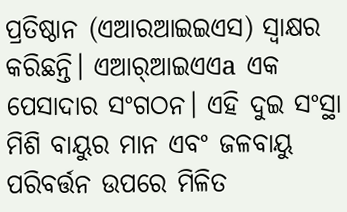ପ୍ରତିଷ୍ଠାନ (ଏଆରଆଇଇଏସ) ସ୍ୱାକ୍ଷର କରିଛନ୍ତି। ଏଆର୍‌ଆଇଏଏa ଏକ ପେସାଦାର ସଂଗଠନ। ଏହି ଦୁଇ ସଂସ୍ଥା ମିଶି ବାୟୁର ମାନ ଏବଂ ଜଳବାୟୁ ପରିବର୍ତ୍ତନ ଉପରେ ମିଳିତ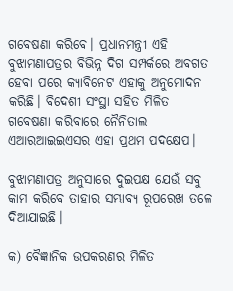ଗବେଷଣା କରିବେ। ପ୍ରଧାନମନ୍ତ୍ରୀ ଏହି ବୁଝାମଣାପତ୍ରର ବିଭିନ୍ନ ଦିଗ ସମ୍ପର୍କରେ ଅବଗତ ହେବା ପରେ କ୍ୟାବିନେଟ ଏହାକୁ ଅନୁମୋଦନ କରିଛି। ବିଦେଶୀ ସଂସ୍ଥା ସହିତ ମିଳିତ ଗବେଷଣା କରିବାରେ ନୈନିତାଲ ଏଆରଆଇଇଏସର ଏହା ପ୍ରଥମ ପଦକ୍ଷେପ।

ବୁଝାମଣାପତ୍ର ଅନୁସାରେ ଦୁଇପକ୍ଷ ଯେଉଁ ସବୁ କାମ କରିବେ ତାହାର ସମ୍ଭାବ୍ୟ ରୂପରେଖ ତଳେ ଦିଆଯାଇଛି।

କ) ବୈଜ୍ଞାନିକ ଉପକରଣର ମିଳିତ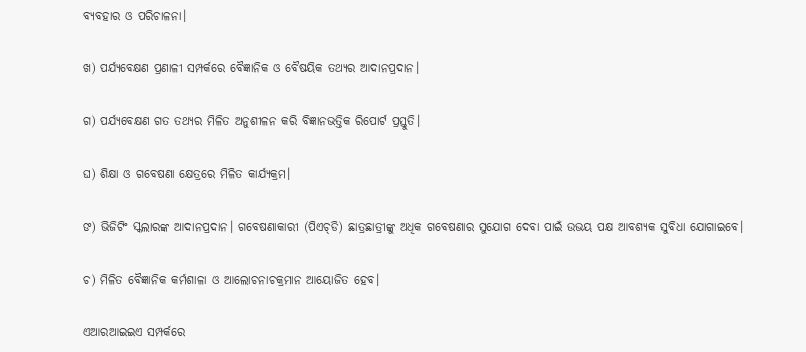ବ୍ୟବହାର ଓ ପରିଚାଳନା।

ଖ) ପର୍ଯ୍ୟବେକ୍ଷଣ ପ୍ରଣାଳୀ ସମ୍ପର୍କରେ ବୈଜ୍ଞାନିକ ଓ ବୈଷୟିକ ତଥ୍ୟର ଆଦାନପ୍ରଦାନ।

ଗ) ପର୍ଯ୍ୟବେକ୍ଷଣ ଗତ ତଥ୍ୟର ମିଳିତ ଅନୁଶୀଳନ କରି ବିଜ୍ଞାନଭତ୍ତିକ ରିପୋର୍ଟ ପ୍ରସ୍ତୁତି।

ଘ) ଶିକ୍ଷା ଓ ଗବେଷଣା କ୍ଷେତ୍ରରେ ମିଳିତ କାର୍ଯ୍ୟକ୍ରମ।

ଙ) ଭିଜିଟିଂ ସ୍କଲାରଙ୍କ ଆଦାନପ୍ରଦାନ। ଗବେଷଣାକାରୀ (ପିଏଚ୍‌ଡି) ଛାତ୍ରଛାତ୍ରୀଙ୍କୁ ଅଧିକ ଗବେଷଣାର ସୁଯୋଗ ଦେବା ପାଇଁ ଉଭୟ ପକ୍ଷ ଆବଶ୍ୟକ ସୁବିଧା ଯୋଗାଇବେ।

ଚ) ମିଳିତ ବୈଜ୍ଞାନିକ କର୍ମଶାଳା ଓ ଆଲୋଚନାଚକ୍ରମାନ ଆୟୋଜିତ ହେବ।

ଏଆରଆଇଇଏ ସମ୍ପର୍କରେ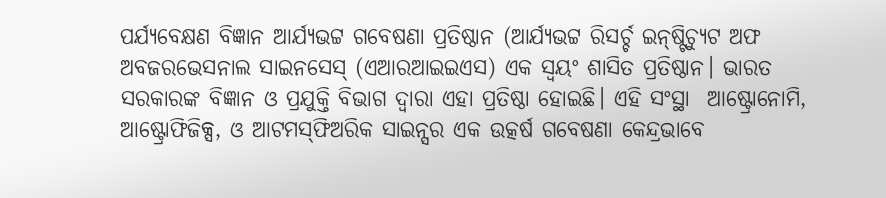ପର୍ଯ୍ୟବେକ୍ଷଣ ବିଜ୍ଞାନ ଆର୍ଯ୍ୟଭଟ୍ଟ ଗବେଷଣା ପ୍ରତିଷ୍ଠାନ (ଆର୍ଯ୍ୟଭଟ୍ଟ ରିସର୍ଚ୍ଚ ଇନ୍‌ଷ୍ଟିଚ୍ୟୁଟ ଅଫ ଅବଜରଭେସନାଲ ସାଇନସେସ୍ (ଏଆରଆଇଇଏସ) ଏକ ସ୍ୱୟଂ ଶାସିତ ପ୍ରତିଷ୍ଠାନ। ଭାରତ ସରକାରଙ୍କ ବିଜ୍ଞାନ ଓ ପ୍ରଯୁକ୍ତି ବିଭାଗ ଦ୍ୱାରା ଏହା ପ୍ରତିଷ୍ଠା ହୋଇଛି। ଏହି ସଂସ୍ଥା  ଆଷ୍ଟ୍ରୋନୋମି, ଆଷ୍ଟ୍ରୋଫିଜିକ୍ସ, ଓ ଆଟମସ୍‌ଫିଅରିକ ସାଇନ୍ସର ଏକ ଉତ୍କର୍ଷ ଗବେଷଣା କେନ୍ଦ୍ରଭାବେ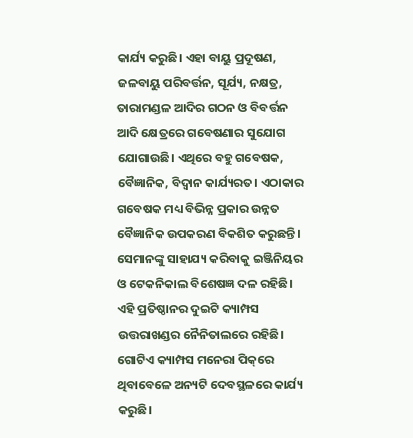କାର୍ଯ୍ୟ କରୁଛି। ଏହା ବାୟୁ ପ୍ରଦୂଷଣ, ଜଳବାୟୁ ପରିବର୍ତ୍ତନ, ସୂର୍ଯ୍ୟ, ନକ୍ଷତ୍ର, ତାରାମଣ୍ଡଳ ଆଦିର ଗଠନ ଓ ବିବର୍ତ୍ତନ ଆଦି କ୍ଷେତ୍ରରେ ଗବେଷଣାର ସୁଯୋଗ ଯୋଗାଉଛି। ଏଥିରେ ବହୁ ଗବେଷକ, ବୈଜ୍ଞାନିକ, ବିଦ୍ୱାନ କାର୍ଯ୍ୟରତ। ଏଠାକାର ଗବେଷକ ମଧ୍ୟ ବିଭିନ୍ନ ପ୍ରକାର ଉନ୍ନତ ବୈଜ୍ଞାନିକ ଉପକରଣ ବିକଶିତ କରୁଛନ୍ତି। ସେମାନଙ୍କୁ ସାହାଯ୍ୟ କରିବାକୁ ଇଞ୍ଜିନିୟର ଓ ଟେକନିକାଲ ବିଶେଷଜ୍ଞ ଦଳ ରହିଛି। ଏହି ପ୍ରତିଷ୍ଠାନର ଦୁଇଟି କ୍ୟାମ୍ପସ ଉତ୍ତରାଖଣ୍ଡର ନୈନିତାଲରେ ରହିଛି। ଗୋଟିଏ କ୍ୟାମ୍ପସ ମନେରା ପିକ୍‌ରେ ଥିବାବେଳେ ଅନ୍ୟଟି ଦେବସ୍ଥଳରେ କାର୍ଯ୍ୟ କରୁଛି।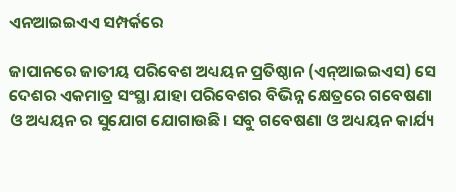ଏନଆଇଇଏଏ ସମ୍ପର୍କରେ

ଜାପାନରେ ଜାତୀୟ ପରିବେଶ ଅଧ୍ୟୟନ ପ୍ରତିଷ୍ଠାନ (ଏନ୍‌ଆଇଇଏସ) ସେ ଦେଶର ଏକମାତ୍ର ସଂସ୍ଥା ଯାହା ପରିବେଶର ବିଭିନ୍ନ କ୍ଷେତ୍ରରେ ଗବେଷଣା ଓ ଅଧ୍ୟୟନ ର ସୁଯୋଗ ଯୋଗାଉଛି। ସବୁ ଗବେଷଣା ଓ ଅଧ୍ୟୟନ କାର୍ଯ୍ୟ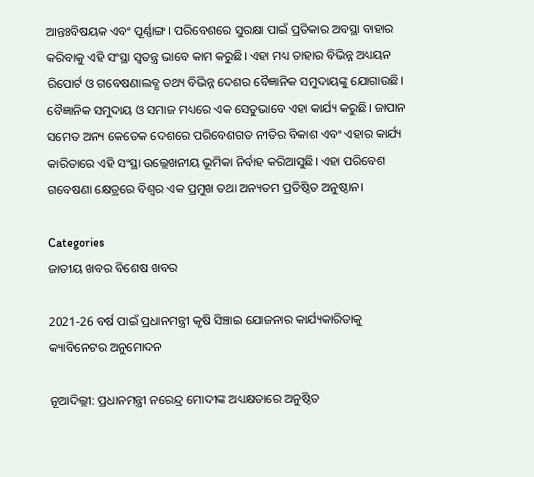ଆନ୍ତଃବିଷୟକ ଏବଂ ପୂର୍ଣ୍ଣାଙ୍ଗ। ପରିବେଶରେ ସୁରକ୍ଷା ପାଇଁ ପ୍ରତିକାର ଅବସ୍ଥା ବାହାର କରିବାକୁ ଏହି ସଂସ୍ଥା ସ୍ୱତନ୍ତ୍ର ଭାବେ କାମ କରୁଛି। ଏହା ମଧ୍ୟ ତାହାର ବିଭିନ୍ନ ଅଧ୍ୟୟନ ରିପୋର୍ଟ ଓ ଗବେଷଣାଲବ୍ଧ ତଥ୍ୟ ବିଭିନ୍ନ ଦେଶର ବୈଜ୍ଞାନିକ ସମୁଦାୟଙ୍କୁ ଯୋଗାଉଛି। ବୈଜ୍ଞାନିକ ସମୁଦାୟ ଓ ସମାଜ ମଧ୍ୟରେ ଏକ ସେତୁଭାବେ ଏହା କାର୍ଯ୍ୟ କରୁଛି। ଜାପାନ ସମେତ ଅନ୍ୟ କେତେକ ଦେଶରେ ପରିବେଶଗତ ନୀତିର ବିକାଶ ଏବଂ ଏହାର କାର୍ଯ୍ୟ କାରିତାରେ ଏହି ସଂସ୍ଥା ଉଲ୍ଲେଖନୀୟ ଭୂମିକା ନିର୍ବାହ କରିଆସୁଛି। ଏହା ପରିବେଶ ଗବେଷଣା କ୍ଷେତ୍ରରେ ବିଶ୍ୱର ଏକ ପ୍ରମୁଖ ତଥା ଅନ୍ୟତମ ପ୍ରତିଷ୍ଠିତ ଅନୁଷ୍ଠାନ।

Categories
ଜାତୀୟ ଖବର ବିଶେଷ ଖବର

2021-26 ବର୍ଷ ପାଇଁ ପ୍ରଧାନମନ୍ତ୍ରୀ କୃଷି ସିଞ୍ଚାଇ ଯୋଜନାର କାର୍ଯ୍ୟକାରିତାକୁ କ୍ୟାବିନେଟର ଅନୁମୋଦନ

ନୂଆଦିଲ୍ଲୀ: ପ୍ରଧାନମନ୍ତ୍ରୀ ନରେନ୍ଦ୍ର ମୋଦୀଙ୍କ ଅଧ୍ୟକ୍ଷତାରେ ଅନୁଷ୍ଠିତ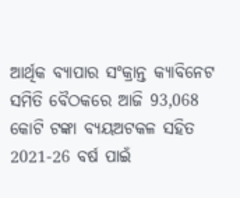ଆର୍ଥିକ ବ୍ୟାପାର ସଂକ୍ରାନ୍ତ କ୍ୟାବିନେଟ ସମିତି ବୈଠକରେ ଆଜି 93,068 କୋଟି ଟଙ୍କା ବ୍ୟୟଅଟକଳ ସହିତ 2021-26 ବର୍ଷ ପାଇଁ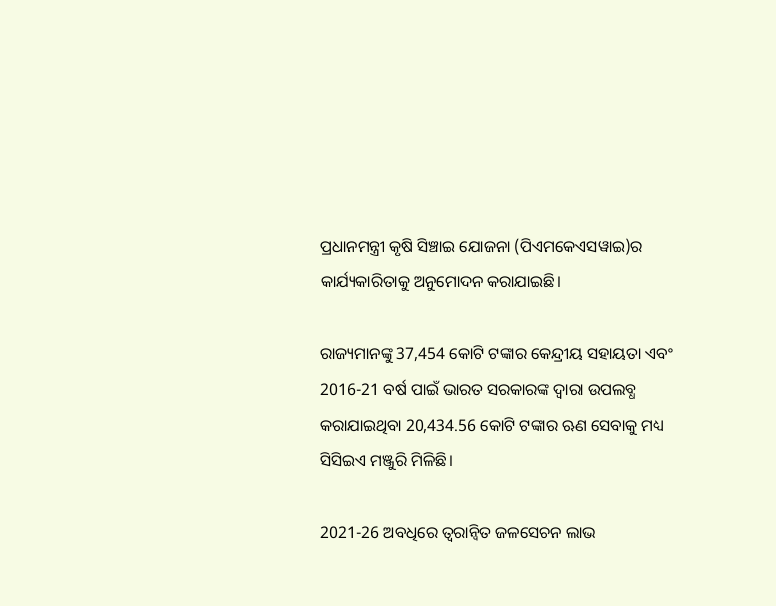ପ୍ରଧାନମନ୍ତ୍ରୀ କୃଷି ସିଞ୍ଚାଇ ଯୋଜନା (ପିଏମକେଏସୱାଇ)ର କାର୍ଯ୍ୟକାରିତାକୁ ଅନୁମୋଦନ କରାଯାଇଛି।

ରାଜ୍ୟମାନଙ୍କୁ 37,454 କୋଟି ଟଙ୍କାର କେନ୍ଦ୍ରୀୟ ସହାୟତା ଏବଂ 2016-21 ବର୍ଷ ପାଇଁ ଭାରତ ସରକାରଙ୍କ ଦ୍ବାରା ଉପଲବ୍ଧ କରାଯାଇଥିବା 20,434.56 କୋଟି ଟଙ୍କାର ଋଣ ସେବାକୁ ମଧ୍ୟ ସିସିଇଏ ମଞ୍ଜୁରି ମିଳିଛି।

2021-26 ଅବଧିରେ ତ୍ବରାନ୍ବିତ ଜଳସେଚନ ଲାଭ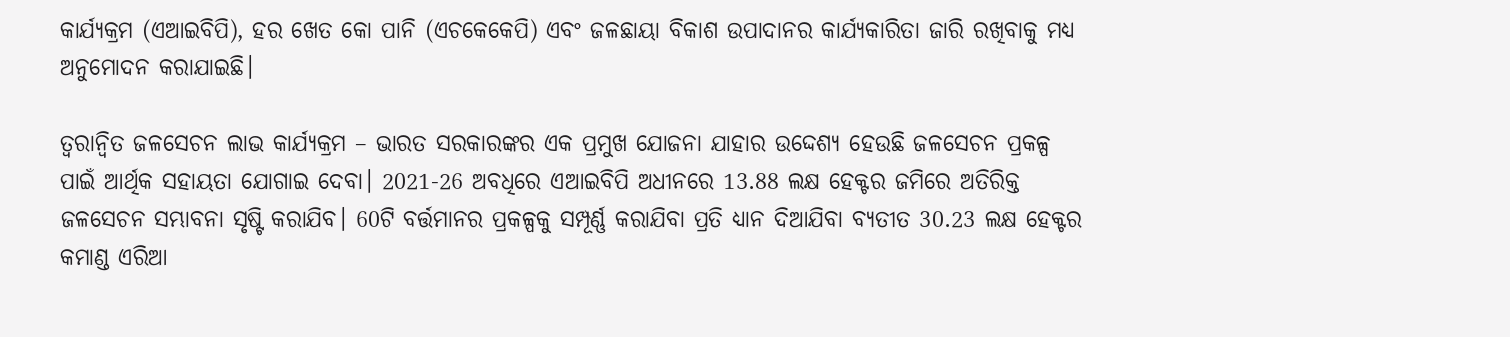କାର୍ଯ୍ୟକ୍ରମ (ଏଆଇବିପି), ହର ଖେତ କୋ ପାନି (ଏଚକେକେପି) ଏବଂ ଜଳଛାୟା ବିକାଶ ଉପାଦାନର କାର୍ଯ୍ୟକାରିତା ଜାରି ରଖିବାକୁ ମଧ୍ୟ ଅନୁମୋଦନ କରାଯାଇଛି।

ତ୍ବରାନ୍ବିତ ଜଳସେଚନ ଲାଭ କାର୍ଯ୍ୟକ୍ରମ – ଭାରତ ସରକାରଙ୍କର ଏକ ପ୍ରମୁଖ ଯୋଜନା ଯାହାର ଉଦ୍ଦେଶ୍ୟ ହେଉଛି ଜଳସେଚନ ପ୍ରକଳ୍ପ ପାଇଁ ଆର୍ଥିକ ସହାୟତା ଯୋଗାଇ ଦେବା। 2021-26 ଅବଧିରେ ଏଆଇବିପି ଅଧୀନରେ 13.88 ଲକ୍ଷ ହେକ୍ଟର ଜମିରେ ଅତିରିକ୍ତ ଜଳସେଚନ ସମ୍ଭାବନା ସୃଷ୍ଟି କରାଯିବ। 60ଟି ବର୍ତ୍ତମାନର ପ୍ରକଳ୍ପକୁ ସମ୍ପୂର୍ଣ୍ଣ କରାଯିବା ପ୍ରତି ଧ୍ୟାନ ଦିଆଯିବା ବ୍ୟତୀତ 30.23 ଲକ୍ଷ ହେକ୍ଟର କମାଣ୍ଡ ଏରିଆ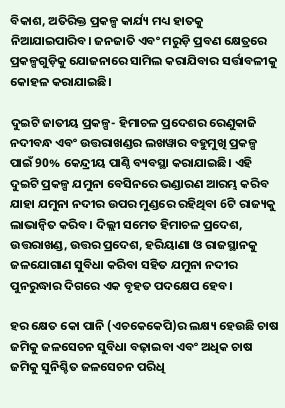ବିକାଶ, ଅତିରିକ୍ତ ପ୍ରକଳ୍ପ କାର୍ଯ୍ୟ ମଧ୍ୟ ହାତକୁ ନିଆଯାଇପାରିବ। ଜନଜାତି ଏବଂ ମରୁଡ଼ି ପ୍ରବଣ କ୍ଷେତ୍ରରେ ପ୍ରକଳ୍ପଗୁଡ଼ିକୁ ଯୋଜନାରେ ସାମିଲ କରାଯିବାର ସର୍ତ୍ତାବଳୀକୁ କୋହଳ କରାଯାଇଛି।

ଦୁଇଟି ଜାତୀୟ ପ୍ରକଳ୍ପ- ହିମାଚଳ ପ୍ରଦେଶର ରେଣୁକାଜି ନଦୀବନ୍ଧ ଏବଂ ଉତ୍ତରାଖଣ୍ଡର ଲଖୱାର ବହୁମୁଖି ପ୍ରକଳ୍ପ ପାଇଁ 90% କେନ୍ଦ୍ରୀୟ ପାଣ୍ଠି ବ୍ୟବସ୍ଥା କରାଯାଇଛି। ଏହି ଦୁଇଟି ପ୍ରକଳ୍ପ ଯମୁନା ବେସିନରେ ଭଣ୍ଡାରଣ ଆରମ୍ଭ କରିବ ଯାହା ଯମୁନା ନଦୀର ଉପର ମୁଣ୍ଡରେ ରହିଥିବା 6ଟି ରାଜ୍ୟକୁ ଲାଭାନ୍ବିତ କରିବ। ଦିଲ୍ଲୀ ସମେତ ହିମାଚଳ ପ୍ରଦେଶ, ଉତ୍ତରାଖଣ୍ଡ, ଉତ୍ତର ପ୍ରଦେଶ, ହରିୟାଣା ଓ ରାଜସ୍ଥାନକୁ ଜଳଯୋଗାଣ ସୁବିଧା କରିବା ସହିତ ଯମୁନା ନଦୀର ପୁନରୁଦ୍ଧାର ଦିଗରେ ଏକ ବୃହତ ପଦକ୍ଷେପ ହେବ।

ହର କ୍ଷେତ କୋ ପାନି (ଏଚକେକେପି)ର ଲକ୍ଷ୍ୟ ହେଉଛି ଚାଷ ଜମିକୁ ଜଳସେଚନ ସୁବିଧା ବଢ଼ାଇବା ଏବଂ ଅଧିକ ଚାଷ ଜମିକୁ ସୁନିଶ୍ଚିତ ଜଳସେଚନ ପରିଧି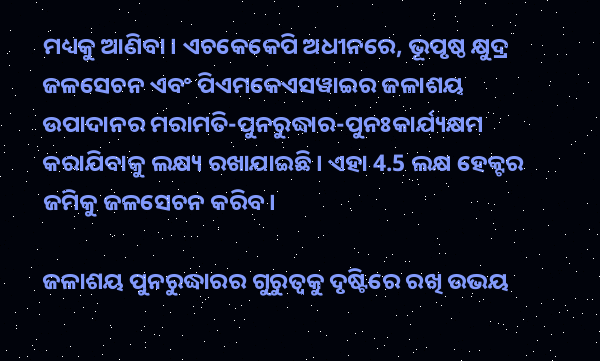ମଧ୍ୟକୁ ଆଣିବା। ଏଚକେକେପି ଅଧୀନରେ, ଭୂପୃଷ୍ଠ କ୍ଷୁଦ୍ର ଜଳସେଚନ ଏବଂ ପିଏମକେଏସୱାଇର ଜଳାଶୟ ଉପାଦାନର ମରାମତି-ପୁନରୁଦ୍ଧାର-ପୁନଃକାର୍ଯ୍ୟକ୍ଷମ କରାଯିବାକୁ ଲକ୍ଷ୍ୟ ରଖାଯାଇଛି। ଏହା 4.5 ଲକ୍ଷ ହେକ୍ଟର ଜମିକୁ ଜଳସେଚନ କରିବ।

ଜଳାଶୟ ପୁନରୁଦ୍ଧାରର ଗୁରୁତ୍ବକୁ ଦୃଷ୍ଟିରେ ରଖି ଉଭୟ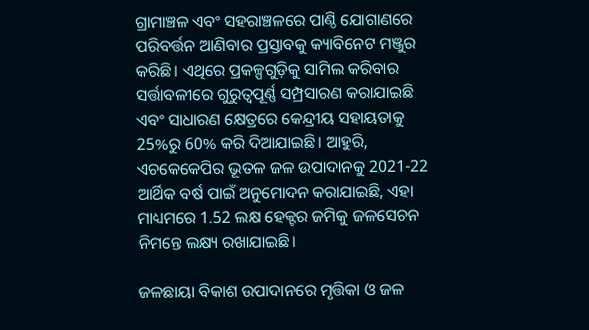ଗ୍ରାମାଞ୍ଚଳ ଏବଂ ସହରାଞ୍ଚଳରେ ପାଣ୍ଠି ଯୋଗାଣରେ ପରିବର୍ତ୍ତନ ଆଣିବାର ପ୍ରସ୍ତାବକୁ କ୍ୟାବିନେଟ ମଞ୍ଜୁର କରିଛି। ଏଥିରେ ପ୍ରକଳ୍ପଗୁଡ଼ିକୁ ସାମିଲ କରିବାର ସର୍ତ୍ତାବଳୀରେ ଗୁରୁତ୍ବପୂର୍ଣ୍ଣ ସମ୍ପ୍ରସାରଣ କରାଯାଇଛି ଏବଂ ସାଧାରଣ କ୍ଷେତ୍ରରେ କେନ୍ଦ୍ରୀୟ ସହାୟତାକୁ 25%ରୁ 60% କରି ଦିଆଯାଇଛି। ଆହୁରି, ଏଚକେକେପିର ଭୂତଳ ଜଳ ଉପାଦାନକୁ 2021-22 ଆର୍ଥିକ ବର୍ଷ ପାଇଁ ଅନୁମୋଦନ କରାଯାଇଛି, ଏହା ମାଧ୍ୟମରେ 1.52 ଲକ୍ଷ ହେକ୍ଟର ଜମିକୁ ଜଳସେଚନ ନିମନ୍ତେ ଲକ୍ଷ୍ୟ ରଖାଯାଇଛି।

ଜଳଛାୟା ବିକାଶ ଉପାଦାନରେ ମୃତ୍ତିକା ଓ ଜଳ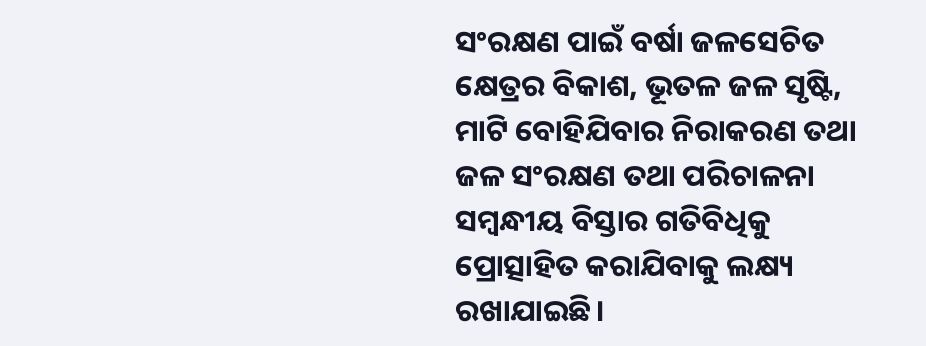ସଂରକ୍ଷଣ ପାଇଁ ବର୍ଷା ଜଳସେଚିତ କ୍ଷେତ୍ରର ବିକାଶ, ଭୂତଳ ଜଳ ସୃଷ୍ଟି, ମାଟି ବୋହିଯିବାର ନିରାକରଣ ତଥା ଜଳ ସଂରକ୍ଷଣ ତଥା ପରିଚାଳନା ସମ୍ବନ୍ଧୀୟ ବିସ୍ତାର ଗତିବିଧିକୁ ପ୍ରୋତ୍ସାହିତ କରାଯିବାକୁ ଲକ୍ଷ୍ୟ ରଖାଯାଇଛି।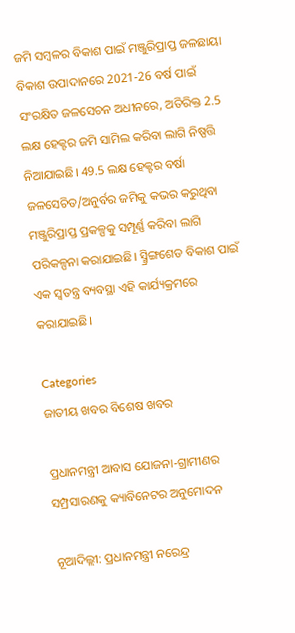ଜମି ସମ୍ବଳର ବିକାଶ ପାଇଁ ମଞ୍ଜୁରିପ୍ରାପ୍ତ ଜଳଛାୟା ବିକାଶ ଉପାଦାନରେ 2021-26 ବର୍ଷ ପାଇଁ ସଂରକ୍ଷିତ ଜଳସେଚନ ଅଧୀନରେ, ଅତିରିକ୍ତ 2.5 ଲକ୍ଷ ହେକ୍ଟର ଜମି ସାମିଲ କରିବା ଲାଗି ନିଷ୍ପତ୍ତି ନିଆଯାଇଛି। 49.5 ଲକ୍ଷ ହେକ୍ଟର ବର୍ଷା ଜଳସେଚିତ/ଅନୁର୍ବର ଜମିକୁ କଭର କରୁଥିବା ମଞ୍ଜୁରିପ୍ରାପ୍ତ ପ୍ରକଳ୍ପକୁ ସମ୍ପୂର୍ଣ୍ଣ କରିବା ଲାଗି ପରିକଳ୍ପନା କରାଯାଇଛି। ସ୍ମ୍ରିଙ୍ଗଶେଡ ବିକାଶ ପାଇଁ ଏକ ସ୍ବତନ୍ତ୍ର ବ୍ୟବସ୍ଥା ଏହି କାର୍ଯ୍ୟକ୍ରମରେ କରାଯାଇଛି।

Categories
ଜାତୀୟ ଖବର ବିଶେଷ ଖବର

ପ୍ରଧାନମନ୍ତ୍ରୀ ଆବାସ ଯୋଜନା-ଗ୍ରାମୀଣର ସମ୍ପ୍ରସାରଣକୁ କ୍ୟାବିନେଟର ଅନୁମୋଦନ

ନୂଆଦିଲ୍ଲୀ: ପ୍ରଧାନମନ୍ତ୍ରୀ ନରେନ୍ଦ୍ର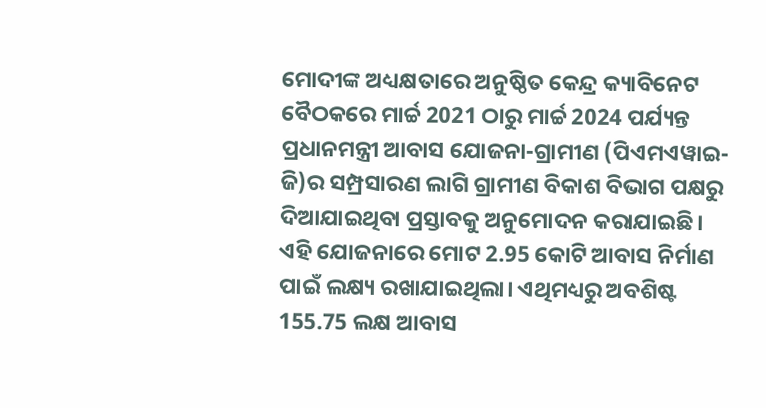ମୋଦୀଙ୍କ ଅଧ୍ୟକ୍ଷତାରେ ଅନୁଷ୍ଠିତ କେନ୍ଦ୍ର କ୍ୟାବିନେଟ ବୈଠକରେ ମାର୍ଚ୍ଚ 2021 ଠାରୁ ମାର୍ଚ୍ଚ 2024 ପର୍ଯ୍ୟନ୍ତ ପ୍ରଧାନମନ୍ତ୍ରୀ ଆବାସ ଯୋଜନା-ଗ୍ରାମୀଣ (ପିଏମଏୱାଇ-ଜି)ର ସମ୍ପ୍ରସାରଣ ଲାଗି ଗ୍ରାମୀଣ ବିକାଶ ବିଭାଗ ପକ୍ଷରୁ ଦିଆଯାଇଥିବା ପ୍ରସ୍ତାବକୁ ଅନୁମୋଦନ କରାଯାଇଛି। ଏହି ଯୋଜନାରେ ମୋଟ 2.95 କୋଟି ଆବାସ ନିର୍ମାଣ ପାଇଁ ଲକ୍ଷ୍ୟ ରଖାଯାଇଥିଲା। ଏଥିମଧ୍ୟରୁ ଅବଶିଷ୍ଟ 155.75 ଲକ୍ଷ ଆବାସ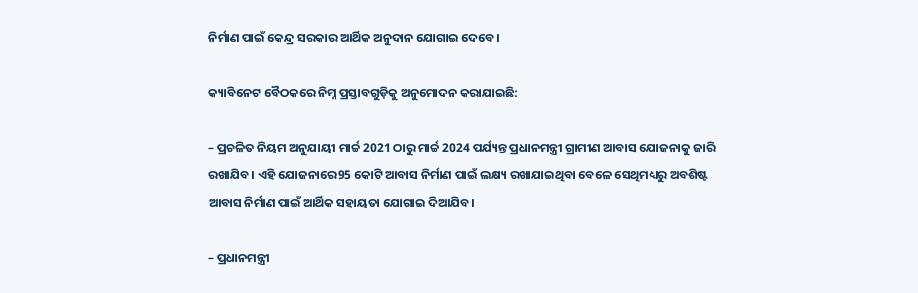ନିର୍ମାଣ ପାଇଁ କେନ୍ଦ୍ର ସରକାର ଆର୍ଥିକ ଅନୁଦାନ ଯୋଗାଇ ଦେବେ।

କ୍ୟାବିନେଟ ବୈଠକରେ ନିମ୍ନ ପ୍ରସ୍ତାବଗୁଡ଼ିକୁ ଅନୁମୋଦନ କରାଯାଇଛି:

– ପ୍ରଚଳିତ ନିୟମ ଅନୁଯାୟୀ ମାର୍ଚ୍ଚ 2021 ଠାରୁ ମାର୍ଚ୍ଚ 2024 ପର୍ଯ୍ୟନ୍ତ ପ୍ରଧାନମନ୍ତ୍ରୀ ଗ୍ରାମୀଣ ଆବାସ ଯୋଜନାକୁ ଜାରି ରଖାଯିବ। ଏହି ଯୋଜନାରେ95 କୋଟି ଆବାସ ନିର୍ମାଣ ପାଇଁ ଲକ୍ଷ୍ୟ ରଖାଯାଇଥିବା ବେଳେ ସେଥିମଧ୍ୟରୁ ଅବଶିଷ୍ଟ ଆବାସ ନିର୍ମାଣ ପାଇଁ ଆର୍ଥିକ ସହାୟତା ଯୋଗାଇ ଦିଆଯିବ।

– ପ୍ରଧାନମନ୍ତ୍ରୀ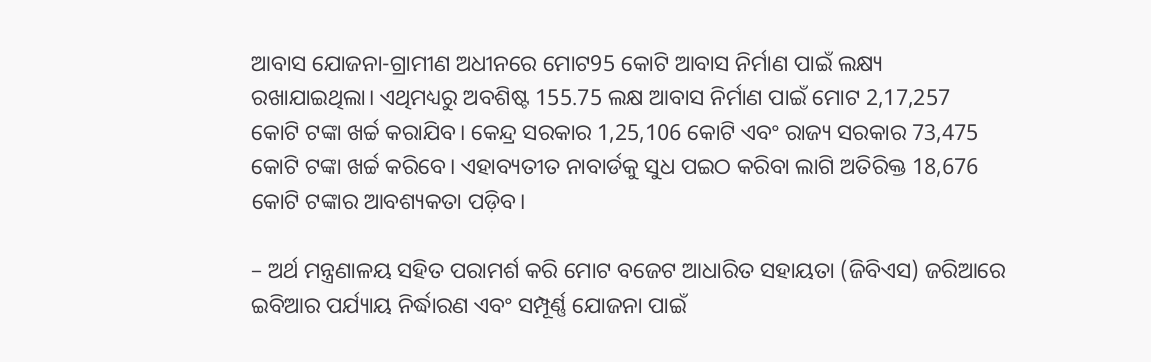ଆବାସ ଯୋଜନା-ଗ୍ରାମୀଣ ଅଧୀନରେ ମୋଟ95 କୋଟି ଆବାସ ନିର୍ମାଣ ପାଇଁ ଲକ୍ଷ୍ୟ ରଖାଯାଇଥିଲା। ଏଥିମଧ୍ୟରୁ ଅବଶିଷ୍ଟ 155.75 ଲକ୍ଷ ଆବାସ ନିର୍ମାଣ ପାଇଁ ମୋଟ 2,17,257  କୋଟି ଟଙ୍କା ଖର୍ଚ୍ଚ କରାଯିବ। କେନ୍ଦ୍ର ସରକାର 1,25,106 କୋଟି ଏବଂ ରାଜ୍ୟ ସରକାର 73,475 କୋଟି ଟଙ୍କା ଖର୍ଚ୍ଚ କରିବେ। ଏହାବ୍ୟତୀତ ନାବାର୍ଡକୁ ସୁଧ ପଇଠ କରିବା ଲାଗି ଅତିରିକ୍ତ 18,676 କୋଟି ଟଙ୍କାର ଆବଶ୍ୟକତା ପଡ଼ିବ।

– ଅର୍ଥ ମନ୍ତ୍ରଣାଳୟ ସହିତ ପରାମର୍ଶ କରି ମୋଟ ବଜେଟ ଆଧାରିତ ସହାୟତା (ଜିବିଏସ) ଜରିଆରେ ଇବିଆର ପର୍ଯ୍ୟାୟ ନିର୍ଦ୍ଧାରଣ ଏବଂ ସମ୍ପୂର୍ଣ୍ଣ ଯୋଜନା ପାଇଁ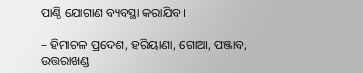ପାଣ୍ଠି ଯୋଗାଣ ବ୍ୟବସ୍ଥା କରାଯିବ।

– ହିମାଚଳ ପ୍ରଦେଶ, ହରିୟାଣା, ଗୋଆ, ପଞ୍ଜାବ, ଉତ୍ତରାଖଣ୍ଡ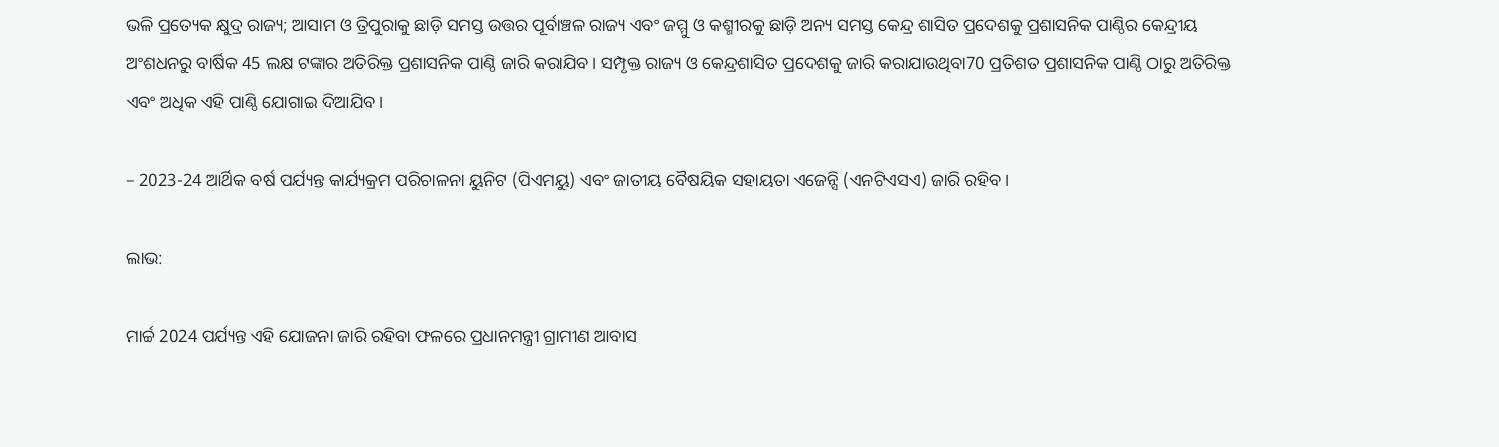ଭଳି ପ୍ରତ୍ୟେକ କ୍ଷୁଦ୍ର ରାଜ୍ୟ; ଆସାମ ଓ ତ୍ରିପୁରାକୁ ଛାଡ଼ି ସମସ୍ତ ଉତ୍ତର ପୂର୍ବାଞ୍ଚଳ ରାଜ୍ୟ ଏବଂ ଜମ୍ମୁ ଓ କଶ୍ମୀରକୁ ଛାଡ଼ି ଅନ୍ୟ ସମସ୍ତ କେନ୍ଦ୍ର ଶାସିତ ପ୍ରଦେଶକୁ ପ୍ରଶାସନିକ ପାଣ୍ଠିର କେନ୍ଦ୍ରୀୟ ଅଂଶଧନରୁ ବାର୍ଷିକ 45 ଲକ୍ଷ ଟଙ୍କାର ଅତିରିକ୍ତ ପ୍ରଶାସନିକ ପାଣ୍ଠି ଜାରି କରାଯିବ। ସମ୍ପୃକ୍ତ ରାଜ୍ୟ ଓ କେନ୍ଦ୍ରଶାସିତ ପ୍ରଦେଶକୁ ଜାରି କରାଯାଉଥିବା70 ପ୍ରତିଶତ ପ୍ରଶାସନିକ ପାଣ୍ଠି ଠାରୁ ଅତିରିକ୍ତ ଏବଂ ଅଧିକ ଏହି ପାଣ୍ଠି ଯୋଗାଇ ଦିଆଯିବ।

– 2023-24 ଆର୍ଥିକ ବର୍ଷ ପର୍ଯ୍ୟନ୍ତ କାର୍ଯ୍ୟକ୍ରମ ପରିଚାଳନା ୟୁନିଟ (ପିଏମୟୁ) ଏବଂ ଜାତୀୟ ବୈଷୟିକ ସହାୟତା ଏଜେନ୍ସି (ଏନଟିଏସଏ) ଜାରି ରହିବ।

ଲାଭ:

ମାର୍ଚ୍ଚ 2024 ପର୍ଯ୍ୟନ୍ତ ଏହି ଯୋଜନା ଜାରି ରହିବା ଫଳରେ ପ୍ରଧାନମନ୍ତ୍ରୀ ଗ୍ରାମୀଣ ଆବାସ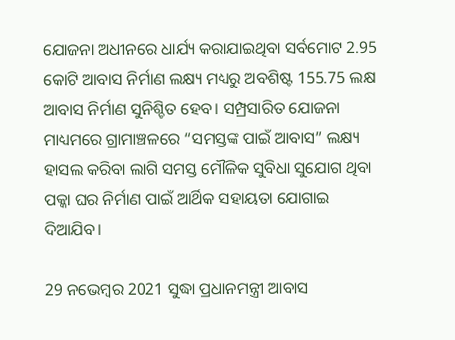ଯୋଜନା ଅଧୀନରେ ଧାର୍ଯ୍ୟ କରାଯାଇଥିବା ସର୍ବମୋଟ 2.95 କୋଟି ଆବାସ ନିର୍ମାଣ ଲକ୍ଷ୍ୟ ମଧ୍ୟରୁ ଅବଶିଷ୍ଟ 155.75 ଲକ୍ଷ ଆବାସ ନିର୍ମାଣ ସୁନିଶ୍ଚିତ ହେବ। ସମ୍ପ୍ରସାରିତ ଯୋଜନା ମାଧ୍ୟମରେ ଗ୍ରାମାଞ୍ଚଳରେ “ସମସ୍ତଙ୍କ ପାଇଁ ଆବାସ” ଲକ୍ଷ୍ୟ ହାସଲ କରିବା ଲାଗି ସମସ୍ତ ମୌଳିକ ସୁବିଧା ସୁଯୋଗ ଥିବା ପକ୍କା ଘର ନିର୍ମାଣ ପାଇଁ ଆର୍ଥିକ ସହାୟତା ଯୋଗାଇ ଦିଆଯିବ।

29 ନଭେମ୍ବର 2021 ସୁଦ୍ଧା ପ୍ରଧାନମନ୍ତ୍ରୀ ଆବାସ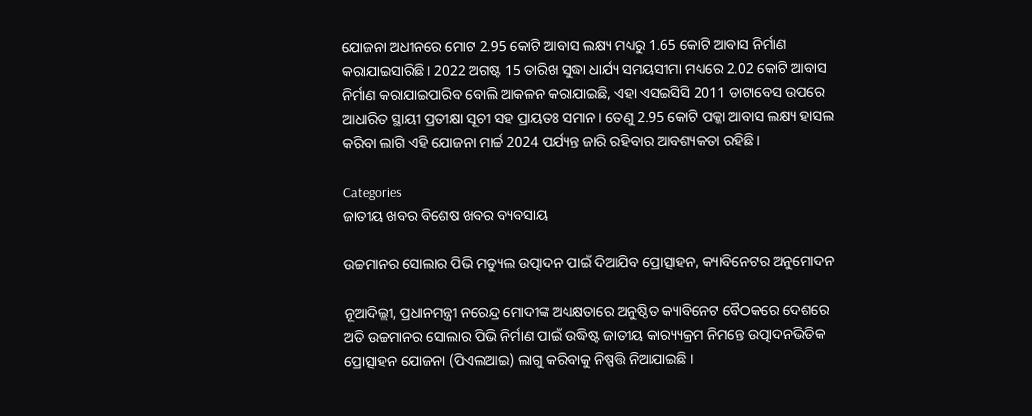ଯୋଜନା ଅଧୀନରେ ମୋଟ 2.95 କୋଟି ଆବାସ ଲକ୍ଷ୍ୟ ମଧ୍ୟରୁ 1.65 କୋଟି ଆବାସ ନିର୍ମାଣ କରାଯାଇସାରିଛି। 2022 ଅଗଷ୍ଟ 15 ତାରିଖ ସୁଦ୍ଧା ଧାର୍ଯ୍ୟ ସମୟସୀମା ମଧ୍ୟରେ 2.02 କୋଟି ଆବାସ ନିର୍ମାଣ କରାଯାଇପାରିବ ବୋଲି ଆକଳନ କରାଯାଇଛି, ଏହା ଏସଇସିସି 2011 ଡାଟାବେସ ଉପରେ ଆଧାରିତ ସ୍ଥାୟୀ ପ୍ରତୀକ୍ଷା ସୂଚୀ ସହ ପ୍ରାୟତଃ ସମାନ। ତେଣୁ 2.95 କୋଟି ପକ୍କା ଆବାସ ଲକ୍ଷ୍ୟ ହାସଲ କରିବା ଲାଗି ଏହି ଯୋଜନା ମାର୍ଚ୍ଚ 2024 ପର୍ଯ୍ୟନ୍ତ ଜାରି ରହିବାର ଆବଶ୍ୟକତା ରହିଛି।

Categories
ଜାତୀୟ ଖବର ବିଶେଷ ଖବର ବ୍ୟବସାୟ

ଉଚ୍ଚମାନର ସୋଲାର ପିଭି ମଡ୍ୟୁଲ ଉତ୍ପାଦନ ପାଇଁ ଦିଆଯିବ ପ୍ରୋତ୍ସାହନ, କ୍ୟାବିନେଟର ଅନୁମୋଦନ

ନୂଆଦିଲ୍ଲୀ, ପ୍ରଧାନମନ୍ତ୍ରୀ ନରେନ୍ଦ୍ର ମୋଦୀଙ୍କ ଅଧ୍ୟକ୍ଷତାରେ ଅନୁଷ୍ଠିତ କ୍ୟାବିନେଟ ବୈଠକରେ ଦେଶରେ ଅତି ଉଚ୍ଚମାନର ସୋଲାର ପିଭି ନିର୍ମାଣ ପାଇଁ ଉଦ୍ଧିଷ୍ଟ ଜାତୀୟ କାର‌୍ୟ୍ୟକ୍ରମ ନିମନ୍ତେ ଉତ୍ପାଦନଭିତିକ ପ୍ରୋତ୍ସାହନ ଯୋଜନା (ପିଏଲଆଇ) ଲାଗୁ କରିବାକୁ ନିଷ୍ପତ୍ତି ନିଆଯାଇଛି ।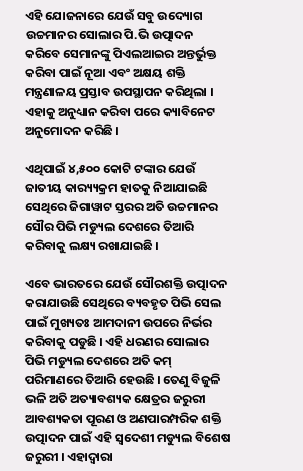ଏହି ଯୋଜନାରେ ଯେଉଁ ସବୁ ଉଦ୍ୟୋଗ ଉଚ୍ଚମାନର ସୋଲାର ପି.ଭି ଉତ୍ପାଦନ କରିବେ ସେମାନଙ୍କୁ ପିଏଲଆଇର ଅନ୍ତର୍ଭୁକ୍ତ କରିବା ପାଇଁ ନୂଆ ଏବଂ ଅକ୍ଷୟ ଶକ୍ତି ମନ୍ତ୍ରଣାଳୟ ପ୍ରସ୍ତାବ ଉପସ୍ଥାପନ କରିଥିଲା । ଏହାକୁ ଅନୁଧ୍ୟାନ କରିବା ପରେ କ୍ୟାବିନେଟ ଅନୁମୋଦନ କରିଛି ।

ଏଥିପାଇଁ ୪,୫୦୦ କୋଟି ଟଙ୍କାର ଯେଉଁ ଜାତୀୟ କାର‌୍ୟ୍ୟକ୍ରମ ହାତକୁ ନିଆଯାଇଛି ସେଥିରେ ଜିଗାୱାଟ ସ୍ତରର ଅତି ଉଚ୍ଚମାନର ସୌର ପିଭି ମଡ୍ୟୁଲ ଦେଶରେ ତିଆରି କରିବାକୁ ଲକ୍ଷ୍ୟ ରଖାଯାଇଛି ।

ଏବେ ଭାରତରେ ଯେଉଁ ସୌରଶକ୍ତି ଉତ୍ପାଦନ କରାଯାଉଛି ସେଥିରେ ବ୍ୟବହୃତ ପିଭି ସେଲ ପାଇଁ ମୁଖ୍ୟତଃ ଆମଦାନୀ ଉପରେ ନିର୍ଭର କରିବାକୁ ପଡୁଛି । ଏହି ଧରଣର ସୋଲାର ପିଭି ମଡ୍ୟୁଲ ଦେଶରେ ଅତି କମ୍ ପରିମାଣରେ ତିଆରି ହେଉଛି । ତେଣୁ ବିଜୁଳି ଭଳି ଅତି ଅତ୍ୟାବଶ୍ୟକ କ୍ଷେତ୍ରର ଜରୁରୀ ଆବଶ୍ୟକତା ପୂରଣ ଓ ଅଣପାରମ୍ପରିକ ଶକ୍ତି ଉତ୍ପାଦନ ପାଇଁ ଏହି ସ୍ୱଦେଶୀ ମଡ୍ୟୁଲ ବିଶେଷ ଜରୁରୀ । ଏହାଦ୍ୱାରା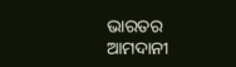ଭାରତର ଆମଦାନୀ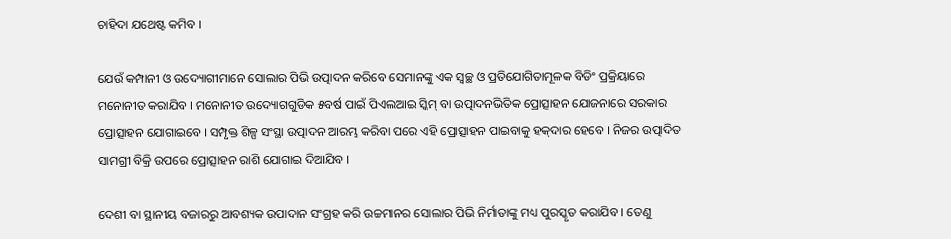ଚାହିଦା ଯଥେଷ୍ଟ କମିବ ।

ଯେଉଁ କମ୍ପାନୀ ଓ ଉଦ୍ୟୋଗୀମାନେ ସୋଲାର ପିଭି ଉତ୍ପାଦନ କରିବେ ସେମାନଙ୍କୁ ଏକ ସ୍ୱଚ୍ଛ ଓ ପ୍ରତିଯୋଗିତାମୂଳକ ବିଡିଂ ପ୍ରକ୍ରିୟାରେ ମନୋନୀତ କରାଯିବ । ମନୋନୀତ ଉଦ୍ୟୋଗଗୁଡିକ ୫ବର୍ଷ ପାଇଁ ପିଏଲଆଇ ସ୍କିମ୍ ବା ଉତ୍ପାଦନଭିତିକ ପ୍ରୋତ୍ସାହନ ଯୋଜନାରେ ସରକାର ପ୍ରୋତ୍ସାହନ ଯୋଗାଇବେ । ସମ୍ପୃକ୍ତ ଶିଳ୍ପ ସଂସ୍ଥା ଉତ୍ପାଦନ ଆରମ୍ଭ କରିବା ପରେ ଏହି ପ୍ରୋତ୍ସାହନ ପାଇବାକୁ ହକ୍‌ଦାର ହେବେ । ନିଜର ଉତ୍ପାଦିତ ସାମଗ୍ରୀ ବିକ୍ରି ଉପରେ ପ୍ରୋତ୍ସାହନ ରାଶି ଯୋଗାଇ ଦିଆଯିବ ।

ଦେଶୀ ବା ସ୍ଥାନୀୟ ବଜାରରୁ ଆବଶ୍ୟକ ଉପାଦାନ ସଂଗ୍ରହ କରି ଉଚ୍ଚମାନର ସୋଲାର ପିଭି ନିର୍ମାତାଙ୍କୁ ମଧ୍ୟ ପୁରସ୍କୃତ କରାଯିବ । ତେଣୁ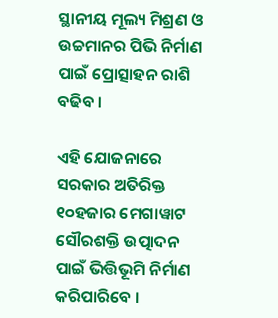ସ୍ଥାନୀୟ ମୂଲ୍ୟ ମିଶ୍ରଣ ଓ ଉଚ୍ଚମାନର ପିଭି ନିର୍ମାଣ ପାଇଁ ପ୍ରୋତ୍ସାହନ ରାଶି ବଢିବ ।

ଏହି ଯୋଜନାରେ ସରକାର ଅତିରିକ୍ତ ୧୦ହଜାର ମେଗାୱାଟ ସୌରଶକ୍ତି ଉତ୍ପାଦନ ପାଇଁ ଭିତ୍ତିଭୂମି ନିର୍ମାଣ କରିପାରିବେ ।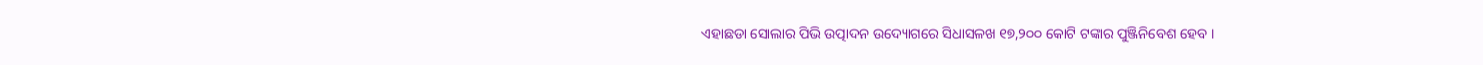ଏହାଛଡା ସୋଲାର ପିଭି ଉତ୍ପାଦନ ଉଦ୍ୟୋଗରେ ସିଧାସଳଖ ୧୭,୨୦୦ କୋଟି ଟଙ୍କାର ପୁଞ୍ଜିନିବେଶ ହେବ ।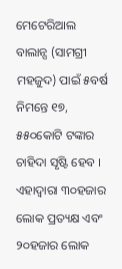ମେଟେରିଆଲ ବାଲାନ୍ସ (ସାମଗ୍ରୀ ମହଜୁଦ) ପାଇଁ ୫ବର୍ଷ ନିମନ୍ତେ ୧୭, ୫୫୦କୋଟି ଟଙ୍କାର ଚାହିଦା ସୃଷ୍ଟି ହେବ । ଏହାଦ୍ୱାରା ୩୦ହଜାର ଲୋକ ପ୍ରତ୍ୟକ୍ଷ ଏବଂ ୨୦ହଜାର ଲୋକ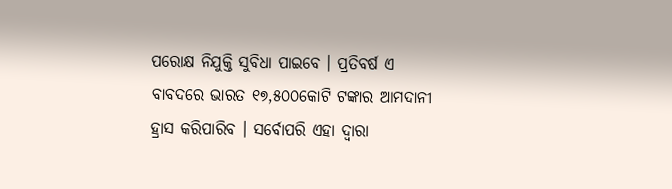ପରୋକ୍ଷ ନିଯୁକ୍ତି ସୁବିଧା ପାଇବେ । ପ୍ରତିବର୍ଷ ଏ ବାବଦରେ ଭାରତ ୧୭,୫୦୦କୋଟି ଟଙ୍କାର ଆମଦାନୀ ହ୍ରାସ କରିପାରିବ । ସର୍ବୋପରି ଏହା ଦ୍ୱାରା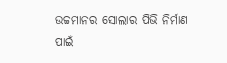ଉଚ୍ଚମାନର ସୋଲାର ପିଭି ନିର୍ମାଣ ପାଇଁ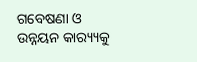ଗବେଷଣା ଓ ଉନ୍ନୟନ କାର‌୍ୟ୍ୟକୁ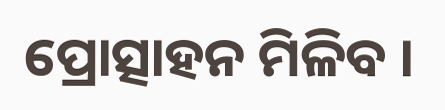ପ୍ରୋତ୍ସାହନ ମିଳିବ ।